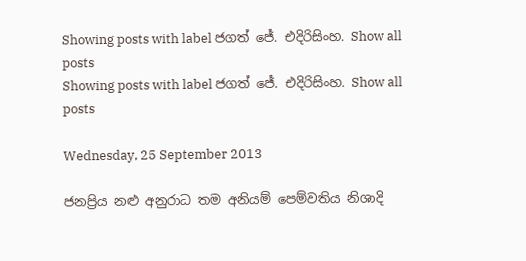Showing posts with label ජගත් ජේ. එදිරිසිංහ. Show all posts
Showing posts with label ජගත් ජේ. එදිරිසිංහ. Show all posts

Wednesday, 25 September 2013

ජනප්‍රිය නළු අනුරාධ තම අනියම් පෙම්වතිය නිශාදි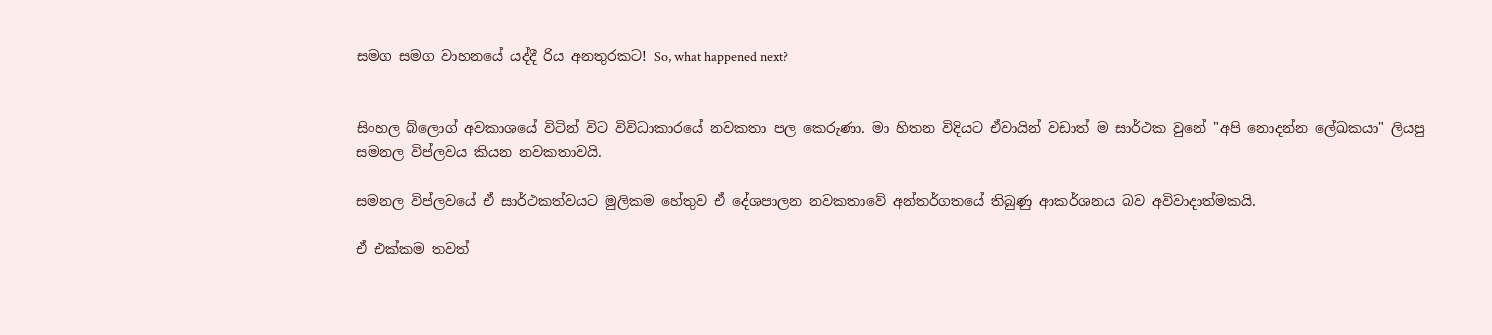සමග සමග වාහනයේ යද්දී රිය අනතුරකට! So, what happened next?


සිංහල බ්ලොග් අවකාශයේ විටින් විට විවිධාකාරයේ නවකතා පල කෙරුණා. මා හිතන විදියට ඒවායින් වඩාත් ම සාර්ථක වුනේ "අපි නොදන්න ලේඛකයා" ලියපු සමනල විප්ලවය කියන නවකතාවයි.

සමනල විප්ලවයේ ඒ සාර්ථකත්වයට මුලිකම හේතුව ඒ දේශපාලන නවකතාවේ අන්තර්ගතයේ තිබුණු ආකර්ශනය බව අවිවාදාත්මකයි.

ඒ එක්කම තවත්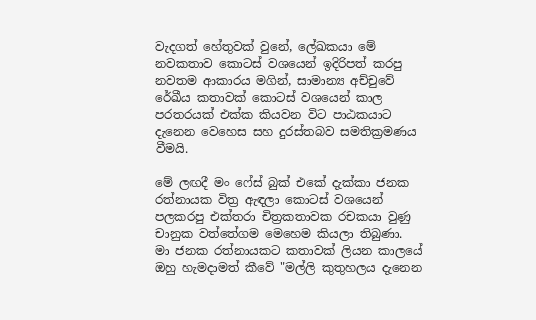වැදගත් හේතුවක් වුනේ, ලේඛකයා මේ නවකතාව කොටස් වශයෙන් ඉදිරිපත් කරපු නවතම ආකාරය මගින්, සාමාන්‍ය අච්චුවේ රේඛීය කතාවක් කොටස් වශයෙන් කාල පරතරයක් එක්ක කියවන විට පාඨකයාට දැනෙන වෙහෙස සහ දුරස්තබව සමතික්‍රමණය වීමයි.

මේ ලඟදී මං ෆේස් බුක් එකේ දැක්කා ජනක රත්නායක විත්‍ර ඇඳලා කොටස් වශයෙන් පලකරපු එක්තරා චිත්‍රකතාවක රචකයා වුණු චානුක වත්තේගම මෙහෙම කියලා තිබුණා.
මා ජනක රත්නායකට කතාවක් ලියන කාලයේ ඔහු හැමදාමත් කීවේ "මල්ලි කුතුහලය දැනෙන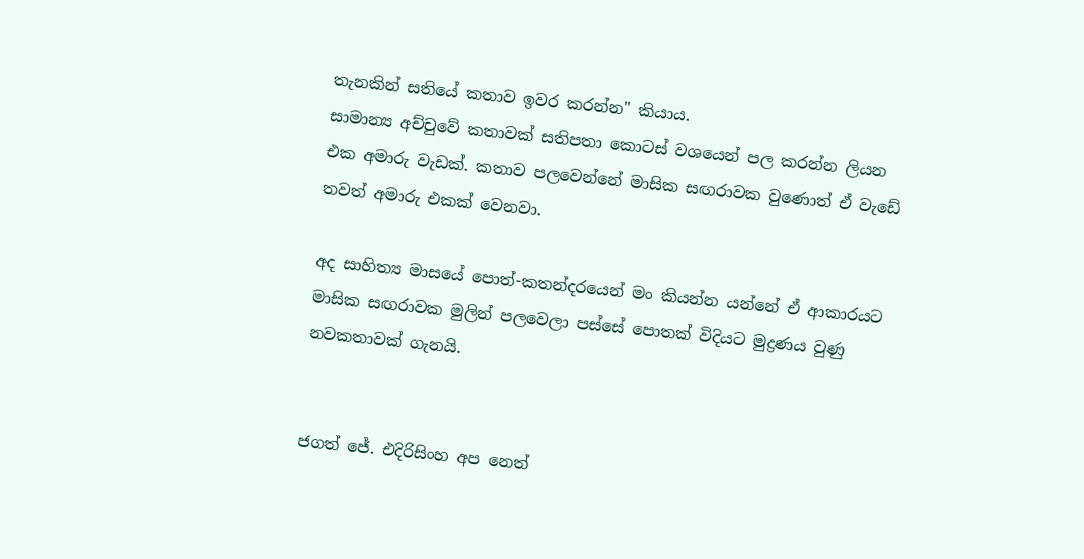තැනකින් සතියේ කතාව ඉවර කරන්න" කියාය.
සාමාන්‍ය අච්චුවේ කතාවක් සතිපතා කොටස් වශයෙන් පල කරන්න ලියන එක අමාරු වැඩක්. කතාව පලවෙන්නේ මාසික සඟරාවක වුණොත් ඒ වැඩේ තවත් අමාරු එකක් වෙනවා.

අද සාහිත්‍ය මාසයේ පොත්-කතන්දරයෙන් මං කියන්න යන්නේ ඒ ආකාරයට මාසික සඟරාවක මුලින් පලවෙලා පස්සේ පොතක් විදියට මුද්‍රණය වුණු නවකතාවක් ගැනයි.


ජගත් ජේ. එදිරිසිංහ අප නෙත්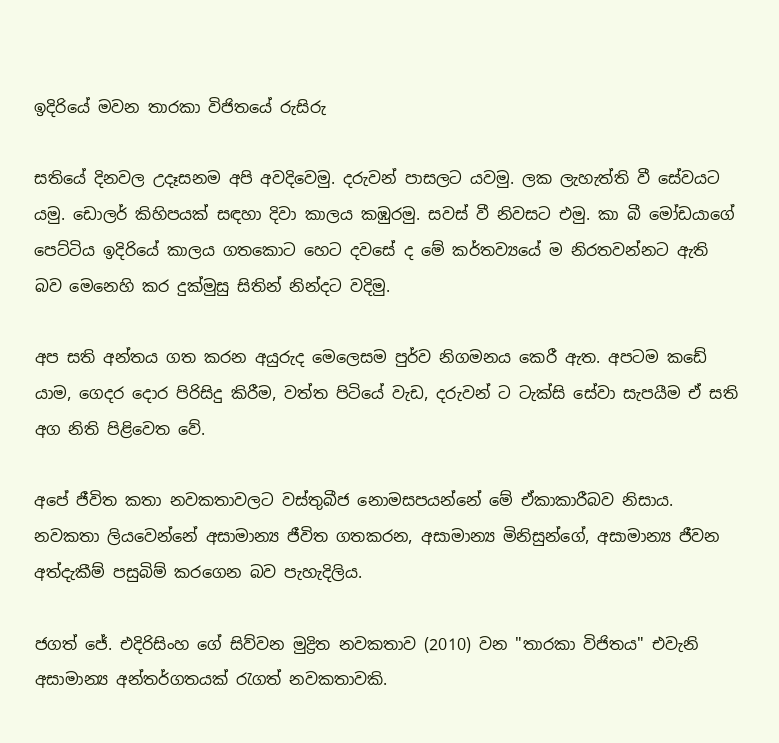ඉදිරියේ මවන තාරකා විජිතයේ රුසිරු

සතියේ දිනවල උදෑසනම අපි අවදිවෙමු. දරුවන් පාසලට යවමු. ලක ලැහැත්ති වී සේවයට යමු. ඩොලර් කිහිපයක් සඳහා දිවා කාලය කඹුරමු. සවස් වී නිවසට එමු. කා බී මෝඩයාගේ පෙට්ටිය ඉදිරියේ කාලය ගතකොට හෙට දවසේ ද මේ කර්තව්‍යයේ ම නිරතවන්නට ඇති බව මෙනෙහි කර දුක්මුසු සිතින් නින්දට වදිමු.

අප සති අන්තය ගත කරන අයුරුද මෙලෙසම පුර්ව නිගමනය කෙරී ඇත. අපටම කඩේ යාම, ගෙදර දොර පිරිසිදු කිරීම, වත්ත පිටියේ වැඩ, දරුවන් ට ටැක්සි සේවා සැපයීම ඒ සති අග නිති පිළිවෙත වේ.

අපේ ජීවිත කතා නවකතාවලට වස්තුබීජ නොමසපයන්නේ මේ ඒකාකාරීබව නිසාය. නවකතා ලියවෙන්නේ අසාමාන්‍ය ජීවිත ගතකරන, අසාමාන්‍ය මිනිසුන්ගේ, අසාමාන්‍ය ජීවන අත්දැකීම් පසුබිම් කරගෙන බව පැහැදිලිය.

ජගත් ජේ. එදිරිසිංහ ගේ සිව්වන මුද්‍රිත නවකතාව (2010) වන "තාරකා විජිතය" එවැනි අසාමාන්‍ය අන්තර්ගතයක් රැගත් නවකතාවකි.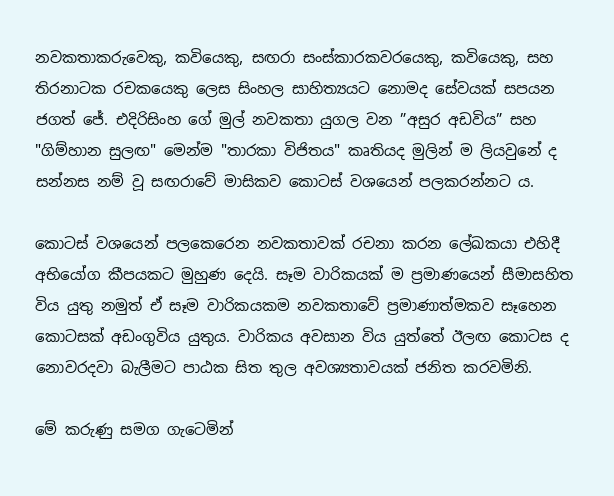නවකතාකරුවෙකු, කවියෙකු, සඟරා සංස්කාරකවරයෙකු, කවියෙකු, සහ තිරනාටක රචකයෙකු ලෙස සිංහල සාහිත්‍යයට නොමද සේවයක් සපයන ජගත් ජේ. එදිරිසිංහ ගේ මුල් නවකතා යුගල වන ”අසුර අඩවිය” සහ "ගිම්හාන සුලඟ" මෙන්ම "තාරකා විජිතය" කෘතියද මුලින් ම ලියවුනේ ද සන්නස නම් වූ සඟරාවේ මාසිකව කොටස් වශයෙන් පලකරන්නට ය.

කොටස් වශයෙන් පලකෙරෙන නවකතාවක් රචනා කරන ලේඛකයා එහිදී අභියෝග කීපයකට මුහුණ දෙයි. සෑම වාරිකයක් ම ප්‍රමාණයෙන් සීමාසහිත විය යුතු නමුත් ඒ සෑම වාරිකයකම නවකතාවේ ප්‍රමාණාත්මකව සෑහෙන කොටසක් අඩංගුවිය යුතුය. වාරිකය අවසාන විය යුත්තේ ඊලඟ කොටස ද නොවරදවා බැලීමට පාඨක සිත තුල අවශ්‍යතාවයක් ජනිත කරවමිනි.

මේ කරුණු සමග ගැටෙමින්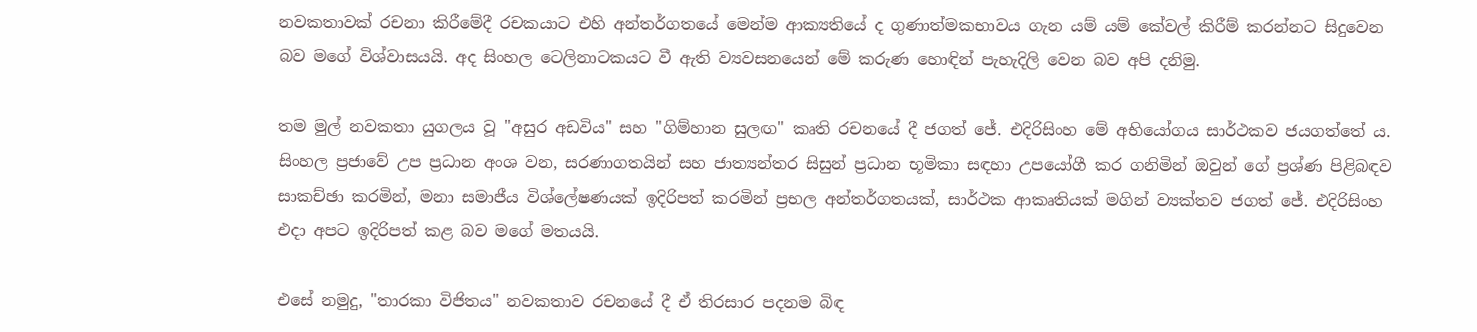නවකතාවක් රචනා කිරීමේදී රචකයාට එහි අන්තර්ගතයේ මෙන්ම ආක්‍යතියේ ද ගුණාත්මකභාවය ගැන යම් යම් කේවල් කිරීම් කරන්නට සිදුවෙන බව මගේ විශ්වාසයයි. අද සිංහල ටෙලිනාටකයට වී ඇති ව්‍යවසනයෙන් මේ කරුණ හොඳින් පැහැදිලි වෙන බව අපි දනිමු.

තම මුල් නවකතා යුගලය වූ "අසුර අඩවිය" සහ "ගිම්හාන සුලඟ" කෘති රචනයේ දී ජගත් ජේ. එදිරිසිංහ මේ අභියෝගය සාර්ථකව ජයගත්තේ ය. සිංහල ප්‍රජාවේ උප ප්‍රධාන අංශ වන, සරණාගතයින් සහ ජාත්‍යන්තර සිසුන් ප්‍රධාන භූමිකා සඳහා උපයෝගී කර ගනිමින් ඔවුන් ගේ ප්‍රශ්ණ පිළිබඳව සාකච්ඡා කරමින්, මනා සමාජීය විශ්ලේෂණයක් ඉදිරිපත් කරමින් ප්‍රභල අන්තර්ගතයක්, සාර්ථක ආකෘතියක් මගින් ව්‍යක්තව ජගත් ජේ. එදිරිසිංහ එදා අපට ඉදිරිපත් කළ බව මගේ මතයයි.

එසේ නමුදු, "තාරකා විජිතය" නවකතාව රචනයේ දී ඒ තිරසාර පදනම බිඳ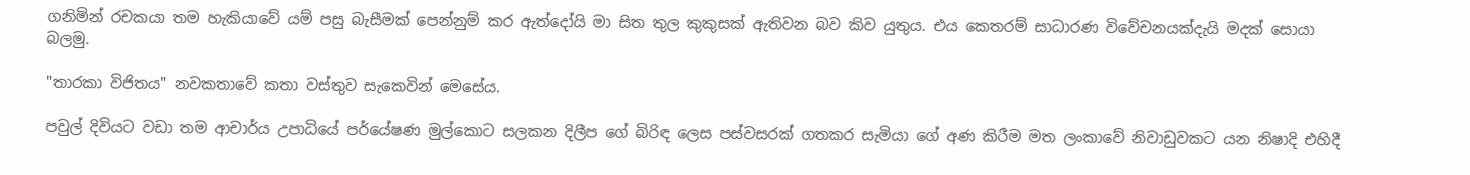ගනිමින් රචකයා තම හැකියාවේ යම් පසු බැසීමක් පෙන්නුම් කර ඇත්දෝයි මා සිත තුල කුකුසක් ඇතිවන බව කිව යුතුය. එය කෙතරම් සාධාරණ විවේචනයක්දැයි මදක් සොයා බලමු.

"තාරකා විජිතය" නවකතාවේ කතා වස්තුව සැකෙවින් මෙසේය.

පවුල් දිවියට වඩා තම ආචාර්ය උපාධියේ පර්යේෂණ මුල්කොට සලකන දිලීප ගේ බිරිඳ ලෙස පස්වසරක් ගතකර සැමියා ගේ අණ කිරීම මත ලංකාවේ නිවාඩුවකට යන නිෂාදි එහිදී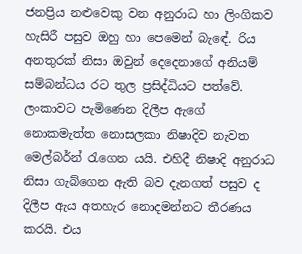ජනප්‍රිය නළුවෙකු වන අනුරාධ හා ලිංගිකව හැසිරී පසුව ඔහු හා පෙමෙන් බැඳේ. රිය අනතුරක් නිසා ඔවුන් දෙදෙනාගේ අනියම් සම්බන්ධය රට තුල ප්‍රසිද්ධියට පත්වේ. ලංකාවට පැමිණෙන දිලීප ඇගේ නොකමැත්ත නොසලකා නිෂාදිව නැවත මෙල්බර්න් රැගෙන යයි. එහිදී නිෂාදි අනුරාධ නිසා ගැබ්ගෙන ඇති බව දැනගත් පසුව ද දිලීප ඇය අතහැර නොදමන්නට තීරණය කරයි. එය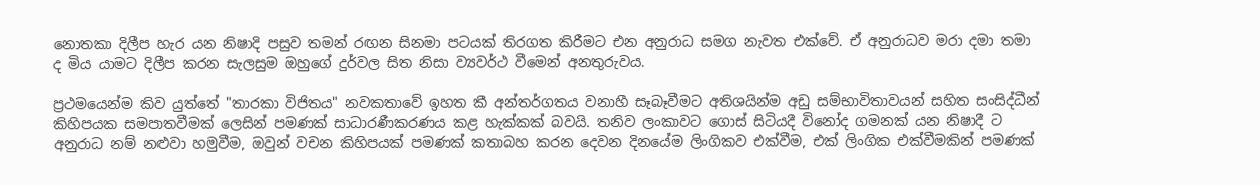නොතකා දිලීප හැර යන නිෂාදි පසුව තමන් රඟන සිනමා පටයක් තිරගත කිරීමට එන අනුරාධ සමග නැවත එක්වේ. ඒ අනුරාධව මරා දමා තමා ද මිය යාමට දිලීප කරන සැලසුම ඔහුගේ දුර්වල සිත නිසා ව්‍යවර්ථ වීමෙන් අනතුරුවය.

ප්‍රථමයෙන්ම කිව යුත්තේ "තාරකා විජිතය" නවකතාවේ ඉහත කී අන්තර්ගතය වනාහී සෑබෑවීමට අතිශයින්ම අඩු සම්භාවිතාවයන් සහිත සංසිද්ධීන් කිහිපයක සමපාතවීමක් ලෙසින් පමණක් සාධාරණීකරණය කළ හැක්කක් බවයි. තනිව ලංකාවට ගොස් සිටියදී විනෝද ගමනක් යන නිෂාදී ට අනුරාධ නම් නළුවා හමුවීම, ඔවුන් වචන කිහිපයක් පමණක් කතාබහ කරන දෙවන දිනයේම ලිංගිකව එක්වීම, එක් ලිංගික එක්වීමකින් පමණක්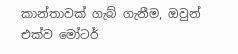කාන්තාවක් ගැබ් ගැනීම, ඔවුන් එක්ව මෝටර්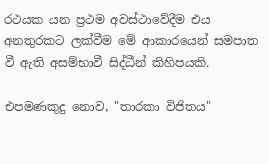රථයක යන ප්‍රථම අවස්ථාවේදීම එය අනතුරකට ලක්වීම මේ ආකාරයෙන් සමපාත වී ඇති අසම්භාවී සිද්ධීන් කිහිපයකි.

එපමණකුදු නොව, "තාරකා විජිතය"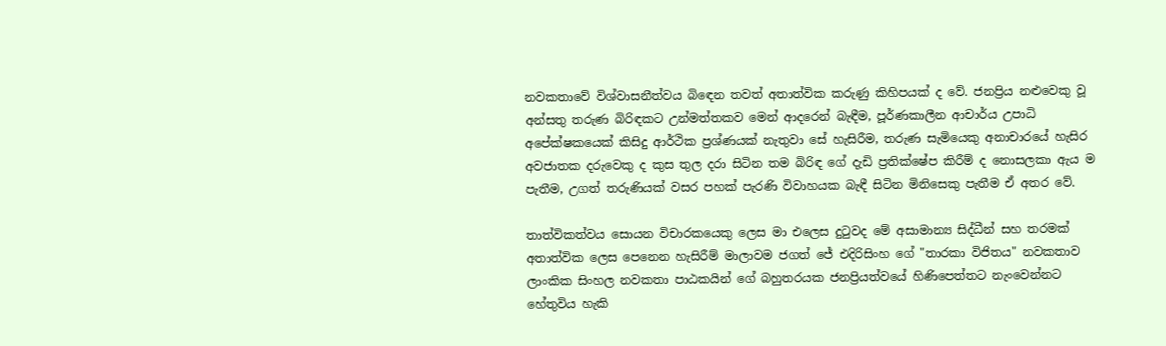නවකතාවේ විශ්වාසනීත්වය බිඳෙන තවත් අතාත්වික කරුණු කිහිපයක් ද වේ. ජනප්‍රිය නළුවෙකු වූ අන්සතු තරුණ බිරිඳකට උන්මත්තකව මෙන් ආදරෙන් බැඳීම, පූර්ණකාලීන ආචාර්ය උපාධි අපේක්ෂකයෙක් කිසිදු ආර්ථික ප්‍රශ්ණයක් නැතුවා සේ හැසිරීම, තරුණ සැමියෙකු අනාචාරයේ හැසිර අවජාතක දරුවෙකු ද කුස තුල දරා සිටින තම බිරිඳ ගේ දැඩි ප්‍රතික්ෂේප කිරීම් ද නොසලකා ඇය ම පැතීම, උගත් තරුණියක් වසර පහක් පැරණි විවාහයක බැඳී සිටින මිනිසෙකු පැතීම ඒ අතර වේ.

තාත්විකත්වය සොයන විචාරකයෙකු ලෙස මා එලෙස දුටුවද මේ අසාමාන්‍ය සිද්ධීන් සහ තරමක් අතාත්වික ලෙස පෙනෙන හැසිරීම් මාලාවම ජගත් ජේ එදිරිසිංහ ගේ "තාරකා විජිතය" නවකතාව ලාංකික සිංහල නවකතා පාඨකයින් ගේ බහුතරයක ජනප්‍රියත්වයේ හිණිපෙත්තට නැංවෙන්නට හේතුවිය හැකි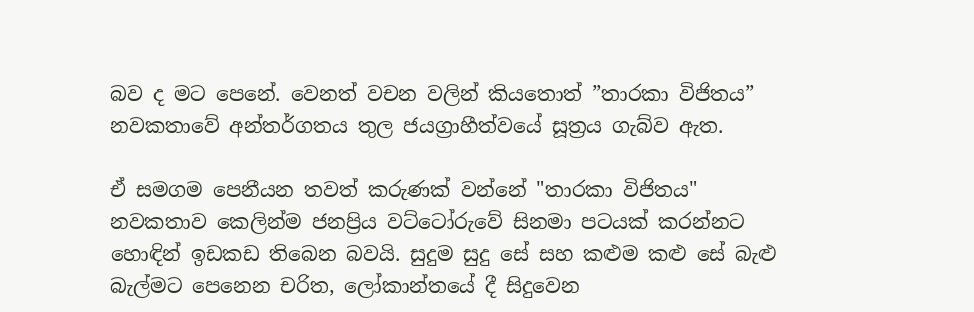බව ද මට පෙනේ. වෙනත් වචන වලින් කියතොත් ”තාරකා විජිතය” නවකතාවේ අන්තර්ගතය තුල ජයග්‍රාහීත්වයේ සූත්‍රය ගැබ්ව ඇත.

ඒ සමගම පෙනීයන තවත් කරුණක් වන්නේ "තාරකා විජිතය" නවකතාව කෙලින්ම ජනප්‍රිය වට්ටෝරුවේ සිනමා පටයක් කරන්නට හොඳින් ඉඩකඩ තිබෙන බවයි. සුදුම සුදු සේ සහ කළුම කළු සේ බැළු බැල්මට පෙනෙන චරිත, ලෝකාන්තයේ දී සිදුවෙන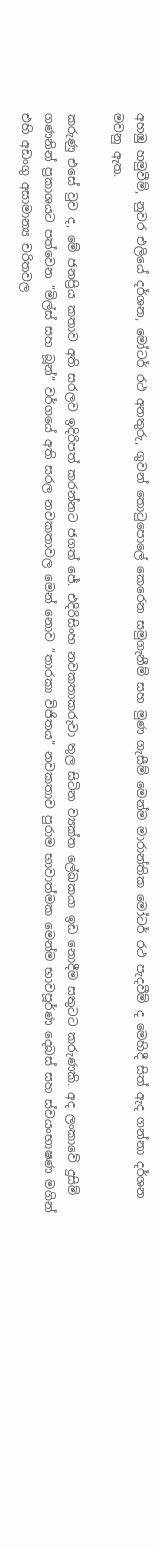අහඹු හමුවීම්, නුවර එලියේ දර්ශන, මෝටර් රථ අනතුරු, ගුවන් තොටුපොලේ කෙරෙන සමුගැනීම් සහ මුණ ගැසීම් මෙන්ම මාරාන්තික මෝටර් රථ පැදවීම් ද මෙහිදී සිත් ඇද ගන්නා දර්ශන මවනු ඇත.

කරුණු එසේ වුව ද, මේ ජනප්‍රිය කතාව අති සරලව ඉදිරිපත් කරන්නට ජගත් ජේ. එදිරිසිංහ නවකතාකරුවා තුල සිටින ව්‍යක්ත ලේඛකයා ඉඩ නොදීම සතුටට කරුණකි. අද ලංකාවේ දුසිම් ගණනින් ප්‍රකාශයට පත්වෙන ”මිල්ස් සහ බූන්” වර්ගයේ අති සරල නවකතාවල මෙන් නොව ”තාරකා විජිතය” නවකතාව පුරාම භාවාත්මක මෙන්ම භාවපූර්ණ දෙබස් සහ ස්වයංභාෂණ මගින් එහි අඩංගු අසාමාන්‍ය චරිතවල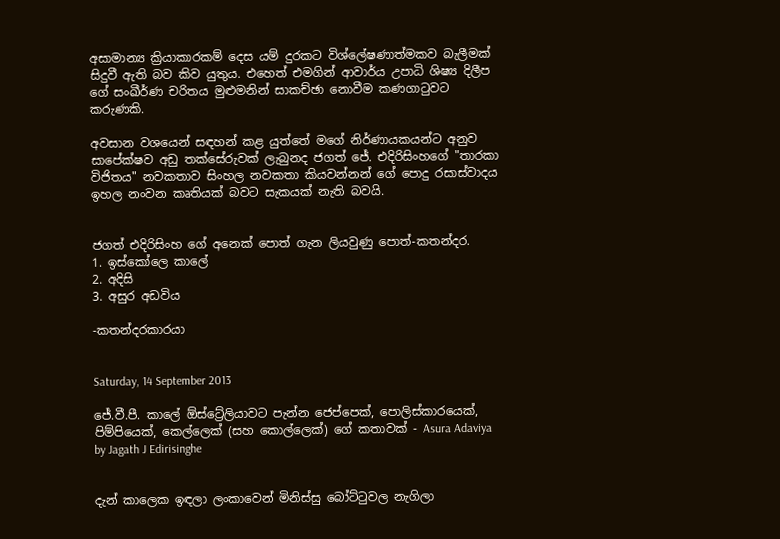අසාමාන්‍ය ක්‍රියාකාරකම් දෙස යම් දුරකට විශ්ලේෂණාත්මකව බැලීමක් සිදුවී ඇති බව කිව යුතුය. එහෙත් එමගින් ආවාර්ය උපාධි ශිෂ්‍ය දිලීප ගේ සංඛීර්ණ චරිතය මුළුමනින් සාකච්ඡා නොවීම කණගාටුවට කරුණකි.

අවසාන වශයෙන් සඳහන් කළ යුත්තේ මගේ නිර්ණායකයන්ට අනුව සාපේක්ෂව අඩු තක්සේරුවක් ලැබුනද ජගත් ජේ. එදිරිසිංහගේ "තාරකා විජිතය" නවකතාව සිංහල නවකතා කියවන්නන් ගේ පොදු රසාස්වාදය ඉහල නංවන කෘතියක් බවට සැකයක් නැති බවයි.


ජගත් එදිරිසිංහ ගේ අනෙක් පොත් ගැන ලියවුණු පොත්-කතන්දර.
1. ඉස්කෝලෙ කාලේ
2. අදිසි
3. අසුර අඩවිය

-කතන්දරකාරයා


Saturday, 14 September 2013

ජේ.වී.පී. කාලේ ඕස්ට්‍රේලියාවට පැන්න ජෙප්පෙක්, පොලිස්කාරයෙක්, පිම්පියෙක්, කෙල්ලෙක් (සහ කොල්ලෙක්) ගේ කතාවක් - Asura Adaviya by Jagath J Edirisinghe


දැන් කාලෙක ඉඳලා ලංකාවෙන් මිනිස්සු බෝට්ටුවල නැගිලා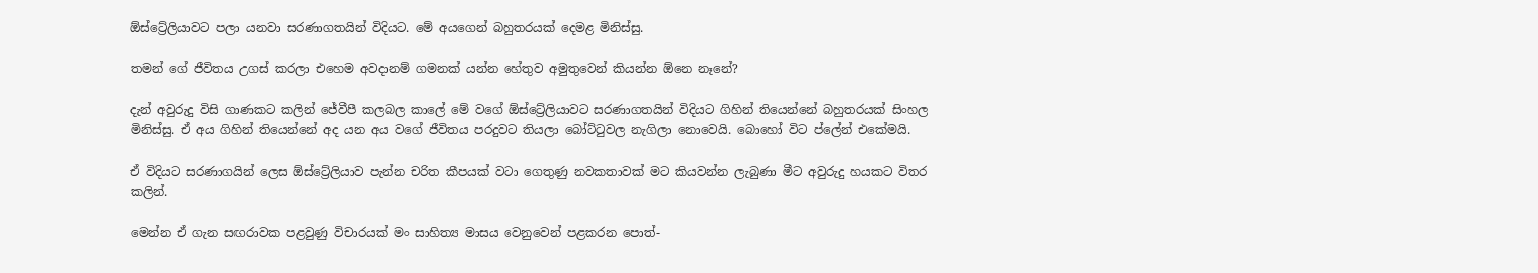ඕස්ට්‍රේලියාවට පලා යනවා සරණාගතයින් විදියට. මේ අයගෙන් බහුතරයක් දෙමළ මිනිස්සු.

තමන් ගේ ජීවිතය උගස් කරලා එහෙම අවදානම් ගමනක් යන්න හේතුව අමුතුවෙන් කියන්න ඕනෙ නෑනේ?

දැන් අවුරුදු විසි ගාණකට කලින් ජේවීපී කලබල කාලේ මේ වගේ ඕස්ට්‍රේලියාවට සරණාගතයින් විදියට ගිහින් තියෙන්නේ බහුතරයක් සිංහල මිනිස්සු. ඒ අය ගිහින් තියෙන්නේ අද යන අය වගේ ජීවිතය පරදුවට තියලා බෝට්ටුවල නැගිලා නොවෙයි. බොහෝ විට ප්ලේන් එකේමයි.

ඒ විදියට සරණාගයින් ලෙස ඕස්ට්‍රේලියාව පැන්න චරිත කීපයක් වටා ගෙතුණු නවකතාවක් මට කියවන්න ලැබුණා මීට අවුරුදු හයකට විතර කලින්.

මෙන්න ඒ ගැන සඟරාවක පළවුණු විචාරයක් මං සාහිත්‍ය මාසය වෙනුවෙන් පළකරන පොත්-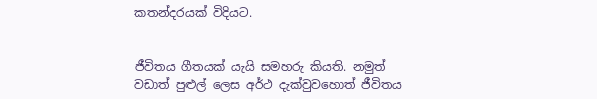කතන්දරයක් විදියට.


ජීවිතය ගීතයක් යැයි සමහරු කියති. නමුත් වඩාත් පුළුල් ලෙස අර්ථ දැක්වුවහොත් ජීවිතය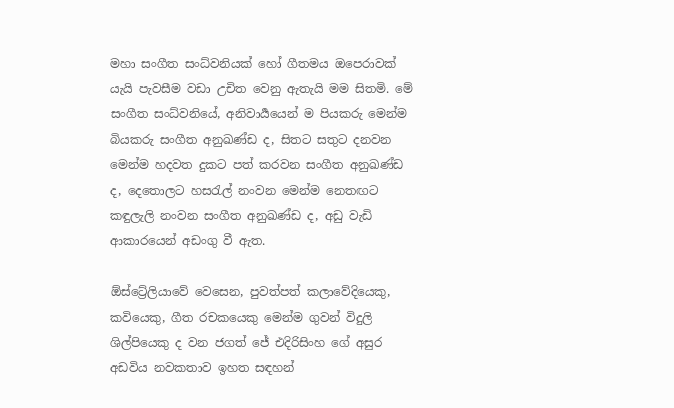මහා සංගීත සංධ්වනියක් හෝ ගීතමය ඔපෙරාවක් යැයි පැවසීම වඩා උචිත වෙනු ඇතැයි මම සිතමි. මේ සංගීත සංධ්වනියේ, අනිවාර්‍යයෙන් ම පියකරු මෙන්ම බියකරු සංගීත අනුඛණ්ඩ ද, සිතට සතුට දනවන මෙන්ම හදවත දුකට පත් කරවන සංගීත අනුඛණ්ඩ ද, දෙතොලට හසරැල් නංවන මෙන්ම නෙතඟට කඳුලැලි නංවන සංගීත අනුඛණ්ඩ ද, අඩු වැඩි ආකාරයෙන් අඩංගු වී ඇත.

ඕස්ට්‍රේලියාවේ වෙසෙන, පුවත්පත් කලාවේදියෙකු, කවියෙකු, ගීත රචකයෙකු මෙන්ම ගුවන් විදුලි ශිල්පියෙකු ද වන ජගත් ජේ එදිරිසිංහ ගේ අසුර අඩවිය නවකතාව ඉහත සඳහන්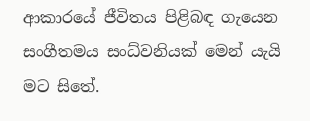ආකාරයේ ජීවිතය පිළිබඳ ගැයෙන සංගීතමය සංධ්වනියක් මෙන් යැයි මට සිතේ.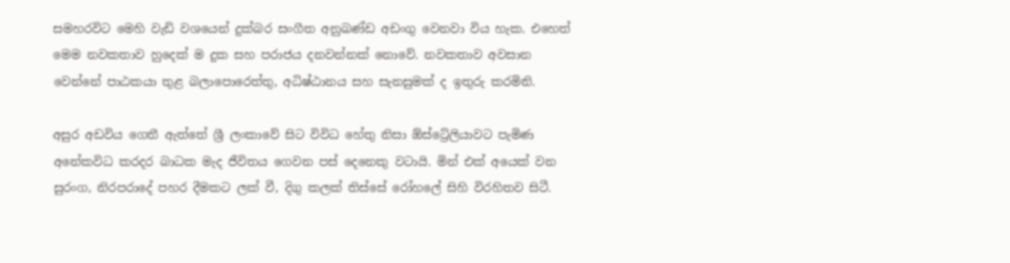සමහරවිට මෙහි වැඩි වශයෙන් දුක්බර සංගීත අනුඛණ්ඩ අඩංගු වෙනවා විය හැක. එහෙත් මෙම නවකතාව හුදෙක් ම දුක සහ පරාජය දනවන්නක් නොවේ. නවකතාව අවසාන වෙන්නේ පාඨකයා තුළ බලාපොරෙත්තු, අධිෂ්ඨානය සහ සැනසුමක් ද ඉතුරු කරමිනි.

අසුර අඩවිය ගෙතී ඇත්තේ ශ්‍රී ලංකාවේ සිට විවිධ හේතු නිසා ඕස්ට්‍රේලියාවට පැමිණ අනේකවිධ කරදර බාධක මැද ජීවිතය ගෙවන පස් දෙනෙකු වටායි. මින් එක් අයෙක් වන සුරංග, නිරපරාදේ පහර දීමකට ලක් වී, දිගු කලක් තිස්සේ රෝහලේ සිහි විරහිතව සිටී.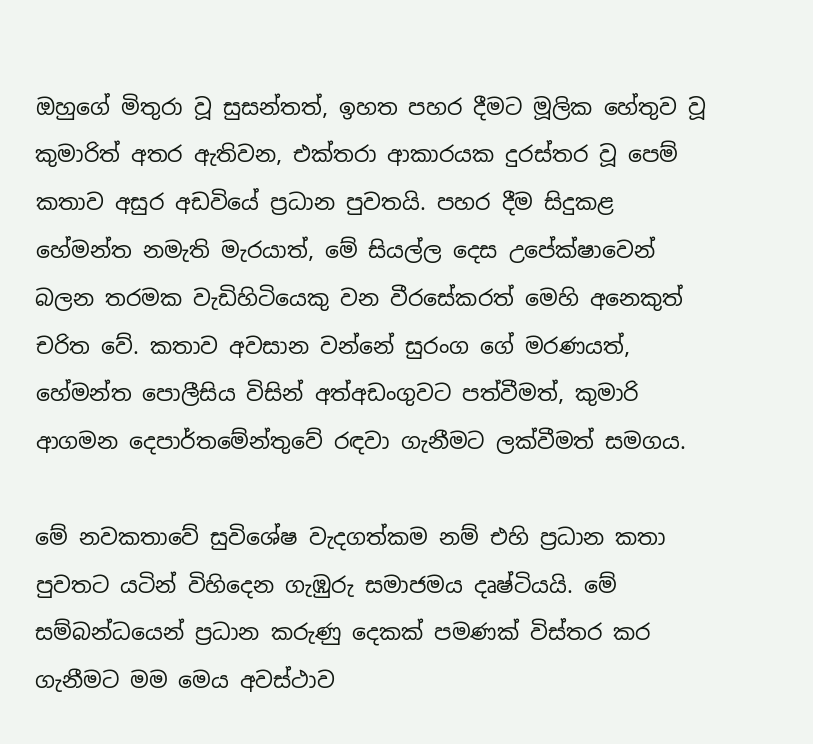ඔහුගේ මිතුරා වූ සුසන්තත්, ඉහත පහර දීමට මූලික හේතුව වූ කුමාරිත් අතර ඇතිවන, එක්තරා ආකාරයක දුරස්තර වූ පෙම් කතාව අසුර අඩවියේ ප්‍රධාන පුවතයි. පහර දීම සිදුකළ හේමන්ත නමැති මැරයාත්, මේ සියල්ල දෙස උපේක්ෂාවෙන් බලන තරමක වැඩිහිටියෙකු වන වීරසේකරත් මෙහි අනෙකුත් චරිත වේ. කතාව අවසාන වන්නේ සුරංග ගේ මරණයත්, හේමන්ත පොලීසිය විසින් අත්අඩංගුවට පත්වීමත්, කුමාරි ආගමන දෙපාර්තමේන්තුවේ රඳවා ගැනීමට ලක්වීමත් සමගය.

මේ නවකතාවේ සුවිශේෂ වැදගත්කම නම් එහි ප්‍රධාන කතා පුවතට යටින් විහිදෙන ගැඹුරු සමාජමය දෘෂ්ටියයි. මේ සම්බන්ධයෙන් ප්‍රධාන කරුණු දෙකක් පමණක් විස්තර කර ගැනීමට මම මෙය අවස්ථාව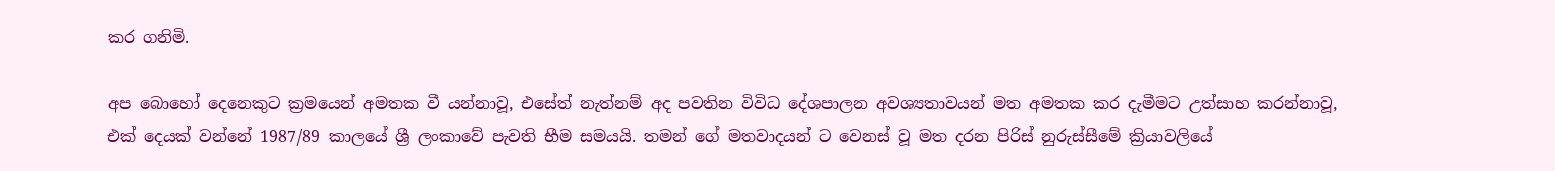කර ගනිමි.

අප බොහෝ දෙනෙකුට ක්‍රමයෙන් අමතක වී යන්නාවූ, එසේත් නැත්නම් අද පවතින විවිධ දේශපාලන අවශ්‍යතාවයන් මත අමතක කර දැමීමට උත්සාහ කරන්නාවූ, එක් දෙයක් වන්නේ 1987/89 කාලයේ ශ්‍රී ලංකාවේ පැවති භීම සමයයි. තමන් ගේ මතවාදයන් ට වෙනස් වූ මත දරන පිරිස් නුරුස්සීමේ ක්‍රියාවලියේ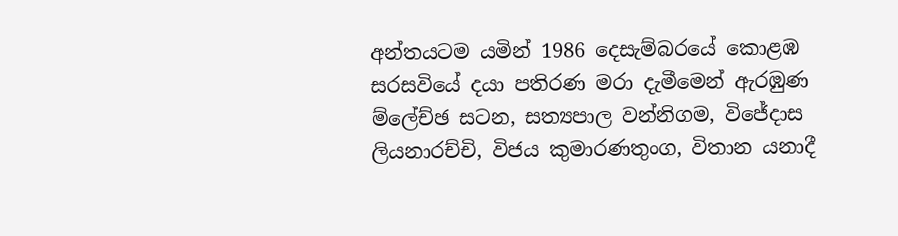අන්තයටම යමින් 1986 දෙසැම්බරයේ කොළඹ සරසවියේ දයා පතිරණ මරා දැමීමෙන් ඇරඹුණ ම්ලේච්ඡ සටන, සත්‍යපාල වන්නිගම, විජේදාස ලියනාරච්චි, විජය කුමාරණතුංග, විතාන යනාදී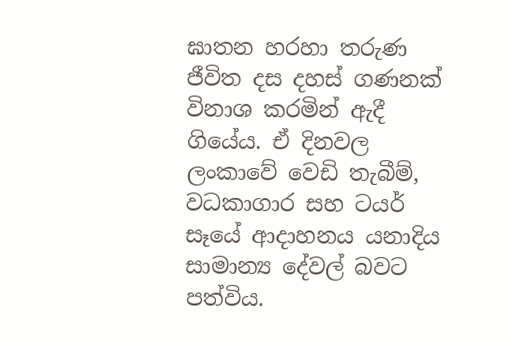ඝාතන හරහා තරුණ ජීවිත දස දහස් ගණනක් විනාශ කරමින් ඇදී ගියේය. ඒ දිනවල ලංකාවේ වෙඩි තැබීම්, වධකාගාර සහ ටයර් සෑයේ ආදාහනය යනාදිය සාමාන්‍ය දේවල් බවට පත්විය.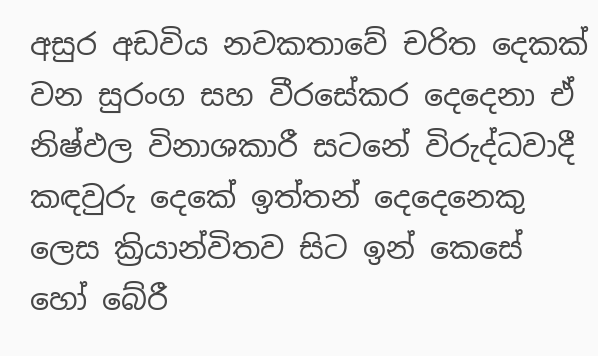අසුර අඩවිය නවකතාවේ චරිත දෙකක් වන සුරංග සහ වීරසේකර දෙදෙනා ඒ නිෂ්ඵල විනාශකාරී සටනේ විරුද්ධවාදී කඳවුරු දෙකේ ඉත්තන් දෙදෙනෙකු ලෙස ක්‍රියාන්විතව සිට ඉන් කෙසේ හෝ බේරී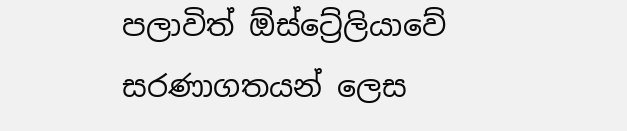පලාවිත් ඕස්ට්‍රේලියාවේ සරණාගතයන් ලෙස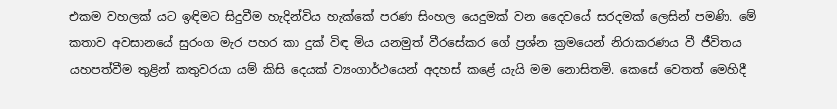එකම වහලක් යට ඉඳිමට සිදුවීම හැදින්විය හැක්කේ පරණ සිංහල යෙදුමක් වන දෛවයේ සරදමක් ලෙසින් පමණි. මේ කතාව අවසානයේ සුරංග මැර පහර කා දුක් විඳ මිය යනමුත් වීරසේකර ගේ ප්‍රශ්න ක්‍රමයෙන් නිරාකරණය වී ජීවිතය යහපත්වීම තුළින් කතුවරයා යම් කිසි දෙයක් ව්‍යංගාර්ථයෙන් අදහස් කළේ යැයි මම නොසිතමි. කෙසේ වෙතත් මෙහිදී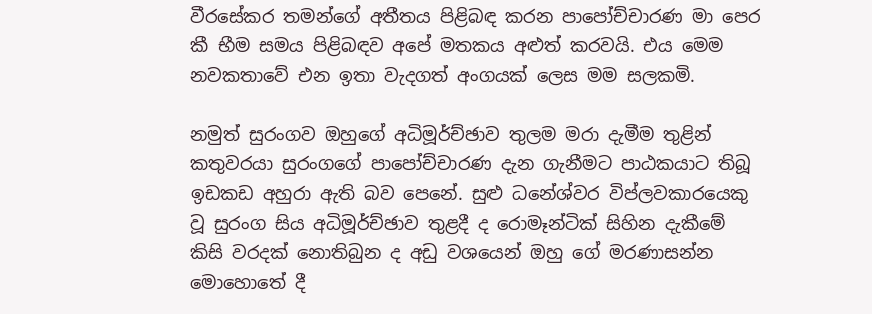වීරසේකර තමන්ගේ අතීතය පිළිබඳ කරන පාපෝච්චාරණ මා පෙර කී භීම සමය පිළිබඳව අපේ මතකය අළුත් කරවයි. එය මෙම නවකතාවේ එන ඉතා වැදගත් අංගයක් ලෙස මම සලකමි.

නමුත් සුරංගව ඔහුගේ අධිමූර්ච්ඡාව තුලම මරා දැමීම තුළින් කතුවරයා සුරංගගේ පාපෝච්චාරණ දැන ගැනීමට පාඨකයාට තිබූ ඉඩකඩ අහුරා ඇති බව පෙනේ. සුළු ධනේශ්වර විප්ලවකාරයෙකු වූ සුරංග සිය අධිමූර්ච්ඡාව තුළදී ද රොමෑන්ටික් සිහින දැකීමේ කිසි වරදක් නොතිබුන ද අඩු වශයෙන් ඔහු ගේ මරණාසන්න මොහොතේ දී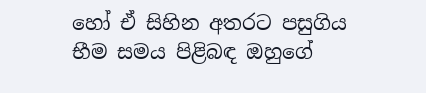හෝ ඒ සිහින අතරට පසුගිය භීම සමය පිළිබඳ ඔහුගේ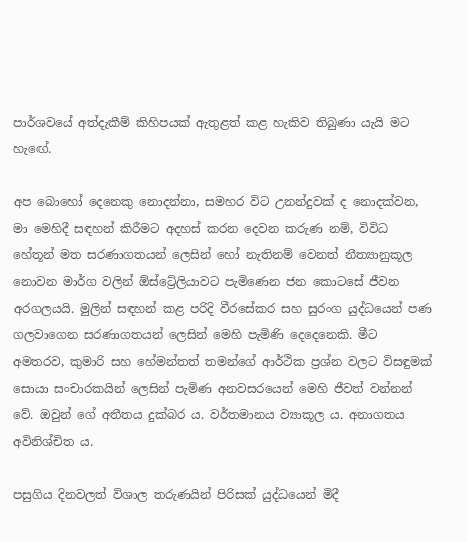පාර්ශවයේ අත්දැකීම් කිහිපයක් ඇතුළත් කළ හැකිව තිබුණා යැයි මට හැඟේ.

අප බොහෝ දෙනෙකු නොදන්නා, සමහර විට උනන්දුවක් ද නොදක්වන, මා මෙහිදී සඳහන් කිරීමට අදහස් කරන දෙවන කරුණ නම්, විවිධ හේතූන් මත සරණාගතයන් ලෙසින් හෝ නැතිනම් වෙනත් නීත්‍යානුකූල නොවන මාර්ග වලින් ඕස්ට්‍රේලියාවට පැමිණෙන ජන කොටසේ ජීවන අරගලයයි. මුලින් සඳහන් කළ පරිදි වීරසේකර සහ සුරංග යුද්ධයෙන් පණ ගලවාගෙන සරණාගතයන් ලෙසින් මෙහි පැමිණි දෙදෙනෙකි. මීට අමතරව, කුමාරි සහ හේමන්තත් තමන්ගේ ආර්ථික ප්‍රශ්න වලට විසඳුමක් සොයා සංචාරකයින් ලෙසින් පැමිණ අනවසරයෙන් මෙහි ජීවත් වන්නන් වේ. ඔවුන් ගේ අතීතය දුක්බර ය. වර්තමානය ව්‍යාකූල ය. අනාගතය අවිනිශ්චිත ය.

පසුගිය දිනවලත් විශාල තරුණයින් පිරිසක් යුද්ධයෙන් මිදී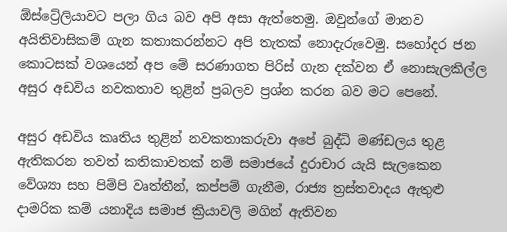ඕස්ට්‍රේලියාවට පලා ගිය බව අපි අසා ඇත්තෙමු. ඔවුන්ගේ මානව අයිතිවාසිකම් ගැන කතාකරන්නට අපි තැතක් නොදැරුවෙමු. සහෝදර ජන කොටසක් වශයෙන් අප මේ සරණාගත පිරිස් ගැන දක්වන ඒ නොසැලකිල්ල අසුර අඩවිය නවකතාව තුළින් ප්‍රබලව ප්‍රශ්න කරන බව මට පෙනේ.

අසුර අඩවිය කෘතිය තුළින් නවකතාකරුවා අපේ බුද්ධි මණ්ඩලය තුළ ඇතිකරන තවත් කතිකාවතක් නම් සමාජයේ දුරාචාර යැයි සැලකෙන වේශ්‍යා සහ පිම්පි වෘත්තීන්, කප්පම් ගැනීම, රාජ්‍ය ත්‍රස්තවාදය ඇතුළු දාමරික කම් යනාදිය සමාජ ක්‍රියාවලි මගින් ඇතිවන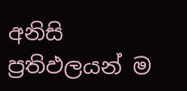අනිසි ප්‍රතිඵලයන් ම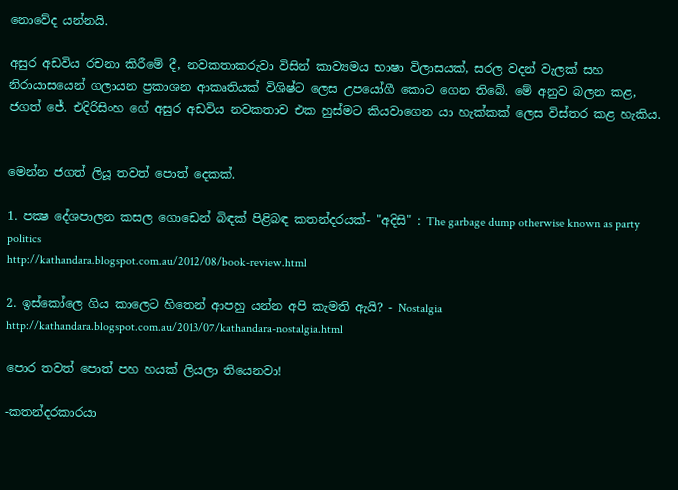නොවේද යන්නයි.

අසුර අඩවිය රචනා කිරීමේ දී, නවකතාකරුවා විසින් කාව්‍යමය භාෂා විලාසයක්, සරල වදන් වැලක් සහ නිරායාසයෙන් ගලායන ප්‍රකාශන ආකෘතියක් විශිෂ්ට ලෙස උපයෝගී කොට ගෙන තිබේ. මේ අනුව බලන කළ, ජගත් ජේ. එදිරිසිංහ ගේ අසුර අඩවිය නවකතාව එක හුස්මට කියවාගෙන යා හැක්කක් ලෙස විස්තර කළ හැකිය.


මෙන්න ජගත් ලියූ තවත් පොත් දෙකක්.

1. පක්‍ෂ දේශපාලන කසල ගොඩෙන් බිඳක් පිළිබඳ කතන්දරයක්- "අදිසි" : The garbage dump otherwise known as party politics
http://kathandara.blogspot.com.au/2012/08/book-review.html

2. ඉස්කෝලෙ ගිය කාලෙට හිතෙන් ආපහු යන්න අපි කැමති ඇයි? - Nostalgia
http://kathandara.blogspot.com.au/2013/07/kathandara-nostalgia.html

පොර තවත් පොත් පහ හයක් ලියලා තියෙනවා!

-කතන්දරකාරයා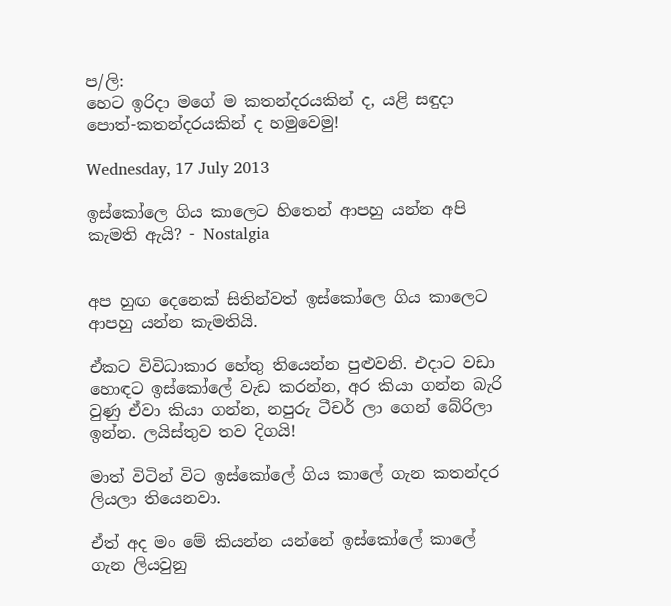ප/ලි:
හෙට ඉරිදා මගේ ම කතන්දරයකින් ද, යළි සඳුදා පොත්-කතන්දරයකින් ද හමුවෙමු!

Wednesday, 17 July 2013

ඉස්කෝලෙ ගිය කාලෙට හිතෙන් ආපහු යන්න අපි කැමති ඇයි? - Nostalgia


අප හුඟ දෙනෙක් සිතින්වත් ඉස්කෝලෙ ගිය කාලෙට ආපහු යන්න කැමතියි.

ඒකට විවිධාකාර හේතු තියෙන්න පුළුවනි. එදාට වඩා හොඳට ඉස්කෝලේ වැඩ කරන්න, අර කියා ගන්න බැරි වුණු ඒවා කියා ගන්න, නපුරු ටීචර් ලා ගෙන් බේරිලා ඉන්න. ලයිස්තුව තව දිගයි!

මාත් විටින් විට ඉස්කෝලේ ගිය කාලේ ගැන කතන්දර ලියලා තියෙනවා.

ඒත් අද මං මේ කියන්න යන්නේ ඉස්කෝලේ කාලේ ගැන ලියවුනු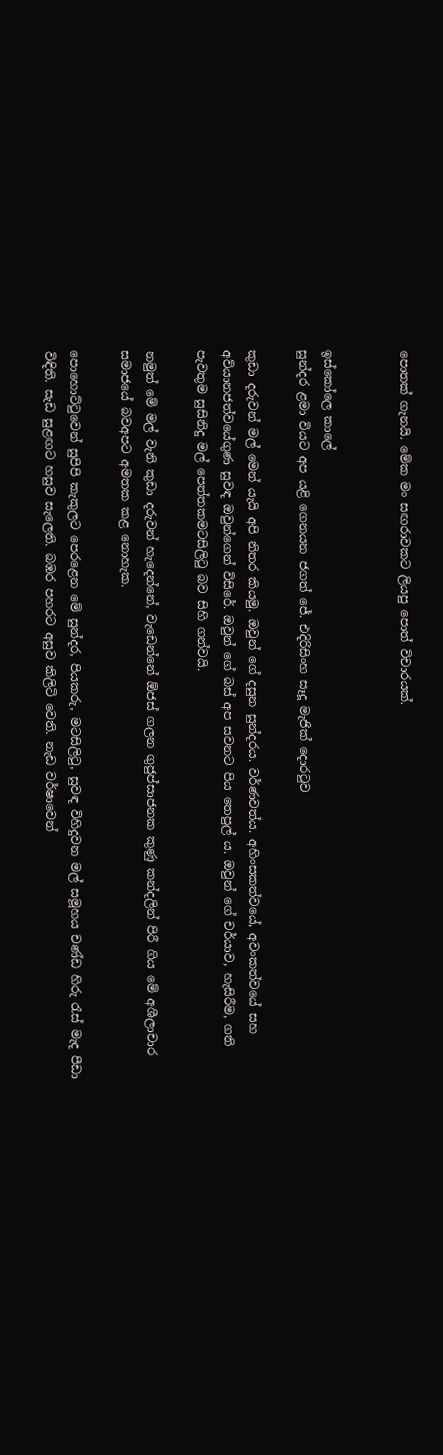පොතක් ගැනයි. මේක මං සඟරාවකට ලියපු පොත් විචාරයක්.


ඉස්කෝලෙ කාලේ
සුන්දර ළමා වියට අප යළි ගෙනයන ජගත් ජේ. එදිරිසිංහ සෑදූ මැජික් දොරටුව

කුඩා දරුවන් මල් මෙන් යැයි අපි නිතර කියමු. ඔවුන් ගේ දසුන සුන්දරය. වර්ණවත්ය. අහිංසකත්වයේ, අවංකත්වයේ සහ අව්යානජත්වයේගුණ සුවඳ ඔවුන්ගෙන් විසිරේ. ඔවුන් ගේ බස් අප සවනට පිය තෙපුල් ය. ඔවුන් ගේ චර්යාව, හැසිරීම, ගති පැවතුම සුසිනිදු මල් පෙත්තකමටසිලිටු බව සිහි ගන්වයි.

නමුත් මේ මල් වැනි කුඩා දරුවන් හැදෙන්නේ, වැඩෙන්නේ ඕජස් ගලන ගුජුප්සාජනක කුණු කන්දලින් පිරී ගිය මේ අශීලාචාර සමාජයේ බවඅපට අමතක කළ නොහැක.

පොහොට්ටුවෙන් සුපිපි කැකුලට පෙරළෙන මේ සුන්දර, පියකරු, මටසිලිටු, සුවඳ විහිදුවන මල් සමූහය චණ්ඩ හිරු රැස් මැද පීඩා විඳිති. සැඩ සුළඟට හසුව සැලෙති. බඹර පහරට අසුව කිලිටි වෙති. නැඩ වර්ෂාවෙන්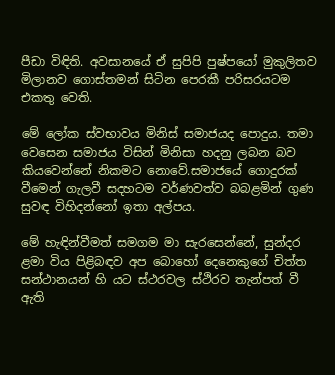පීඩා විඳිති. අවසානයේ ඒ සුපිපි පුෂ්පයෝ මුකුලිතව මිලානව ගොස්තමන් සිටින පෙරකී පරිසරයටම එකතු වෙති.

මේ ලෝක ස්වභාවය මිනිස් සමාජයද පොදුය. තමා වෙසෙන සමාජය විසින් මිනිසා හදනු ලබන බව කියවෙන්නේ නිකමට නොවේ.සමාජයේ ගොදුරක් වීමෙන් ගැලවී සදහටම වර්ණවත්ව බබළමින් ගුණ සුවඳ විහිදන්නෝ ඉතා අල්පය.

මේ හැඳින්වීමත් සමගම මා සැරසෙන්නේ, සුන්දර ළමා විය පිළිබඳව අප බොහෝ දෙනෙකුගේ චිත්ත සන්ථානයන් හි යට ස්ථරවල ස්ථිරව තැන්පත් වී ඇති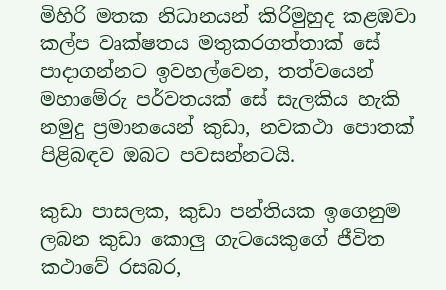මිහිරි මතක නිධානයන් කිරිමුහුද කළඹවා කල්ප වෘක්ෂතය මතුකරගත්තාක් සේ පාදාගන්නට ඉවහල්වෙන, තත්වයෙන් මහාමේරු පර්වතයක් සේ සැලකිය හැකි නමුදු ප්‍රමානයෙන් කුඩා, නවකථා පොතක් පිළිබඳව ඔබට පවසන්නටයි.

කුඩා පාසලක, කුඩා පන්තියක ඉගෙනුම ලබන කුඩා කොලු ගැටයෙකුගේ ජීවිත කථාවේ රසබර,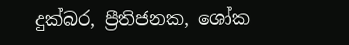දුක්බර, ප්‍රීතිජනක, ශෝක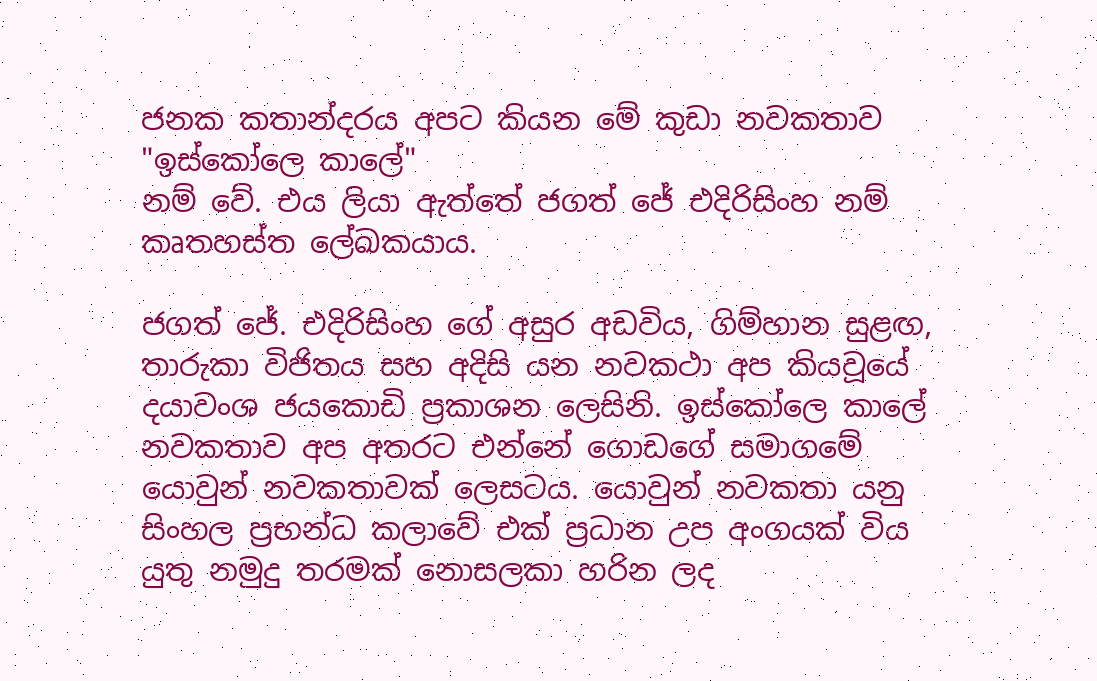ජනක කතාන්දරය අපට කියන මේ කුඩා නවකතාව "ඉස්කෝලෙ කාලේ"
නම් වේ. එය ලියා ඇත්තේ ජගත් ජේ එදිරිසිංහ නම් කෘතහස්ත ලේඛකයාය.

ජගත් ජේ. එදිරිසිංහ ගේ අසුර අඩවිය, ගිම්හාන සුළඟ, තාරුකා විජිතය සහ අදිසි යන නවකථා අප කියවූයේ දයාවංශ ජයකොඩි ප්‍රකාශන ලෙසිනි. ඉස්කෝලෙ කාලේ නවකතාව අප අතරට එන්නේ ගොඩගේ සමාගමේ යොවුන් නවකතාවක් ලෙසටය. යොවුන් නවකතා යනු සිංහල ප්‍රභන්ධ කලාවේ එක් ප්‍රධාන උප අංගයක් විය යුතු නමුදු තරමක් නොසලකා හරින ලද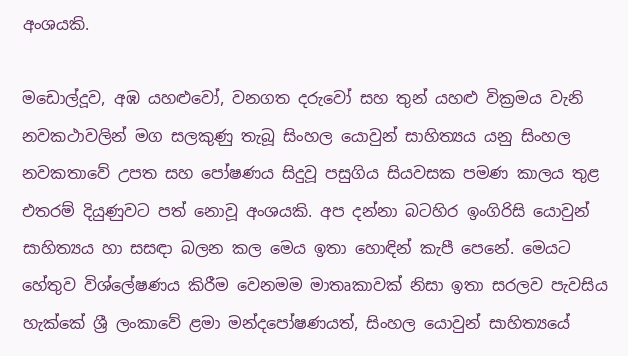අංශයකි.

මඩොල්දූව, අඹ යහළුවෝ, වනගත දරුවෝ සහ තුන් යහළු වික්‍රමය වැනි නවකථාවලින් මග සලකුණු තැබූ සිංහල යොවුන් සාහිත්‍යය යනු සිංහල නවකතාවේ උපත සහ පෝෂණය සිදුවූ පසුගිය සියවසක පමණ කාලය තුළ එතරම් දියුණුවට පත් නොවූ අංශයකි. අප දන්නා බටහිර ඉංගිරිසි යොවුන් සාහිත්‍යය හා සසඳා බලන කල මෙය ඉතා හොඳින් කැපී පෙනේ. මෙයට හේතුව විශ්ලේෂණය කිරීම වෙනමම මාතෘකාවක් නිසා ඉතා සරලව පැවසිය හැක්කේ ශ්‍රී ලංකාවේ ළමා මන්දපෝෂණයත්, සිංහල යොවුන් සාහිත්‍යයේ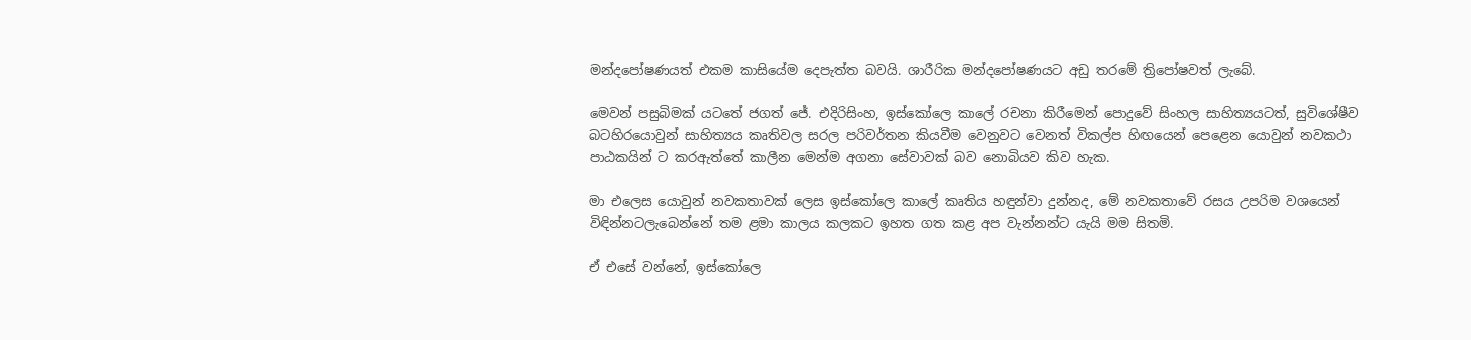මන්දපෝෂණයත් එකම කාසියේම දෙපැත්ත බවයි. ශාරීරික මන්දපෝෂණයට අඩු තරමේ ත්‍රිපෝෂවත් ලැබේ.

මෙවන් පසුබිමක් යටතේ ජගත් ජේ. එදිරිසිංහ, ඉස්කෝලෙ කාලේ රචනා කිරීමෙන් පොදුවේ සිංහල සාහිත්‍යයටත්, සුවිශේෂීව බටහිරයොවුන් සාහිත්‍යය කෘතිවල සරල පරිවර්තන කියවීම වෙනුවට වෙනත් විකල්ප හිඟයෙන් පෙළෙන යොවුන් නවකථා පාඨකයින් ට කරඇත්තේ කාලීන මෙන්ම අගනා සේවාවක් බව නොබියව කිව හැක.

මා එලෙස යොවුන් නවකතාවක් ලෙස ඉස්කෝලෙ කාලේ කෘතිය හඳුන්වා දුන්නද, මේ නවකතාවේ රසය උපරිම වශයෙන් විඳින්නටලැබෙන්නේ තම ළමා කාලය කලකට ඉහත ගත කළ අප වැන්නන්ට යැයි මම සිතමි.

ඒ එසේ වන්නේ, ඉස්කෝලෙ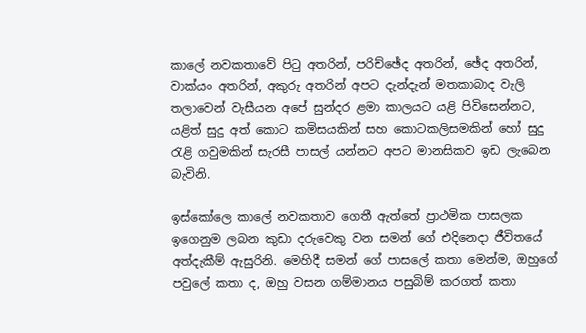කාලේ නවකතාවේ පිටු අතරින්, පරිච්ඡේද අතරින්, ඡේද අතරින්, වාක්යං අතරින්, අකුරු අතරින් අපට දැන්දැන් මතකාබාද වැලි තලාවෙන් වැසීයන අපේ සුන්දර ළමා කාලයට යළි පිවිසෙන්නට, යළිත් සුදු අත් කොට කමිසයකින් සහ කොටකලිසමකින් හෝ සුදු රැළි ගවුමකින් සැරසී පාසල් යන්නට අපට මානසිකව ඉඩ ලැබෙන බැවිනි.

ඉස්කෝලෙ කාලේ නවකතාව ගෙතී ඇත්තේ ප්‍රාථමික පාසලක ඉගෙනුම ලබන කුඩා දරුවෙකු වන සමන් ගේ එදිනෙදා ජීවිතයේ අත්දැකීම් ඇසුරිනි. මෙහිදී සමන් ගේ පාසලේ කතා මෙන්ම, ඔහුගේ පවුලේ කතා ද, ඔහු වසන ගම්මානය පසුබිම් කරගත් කතා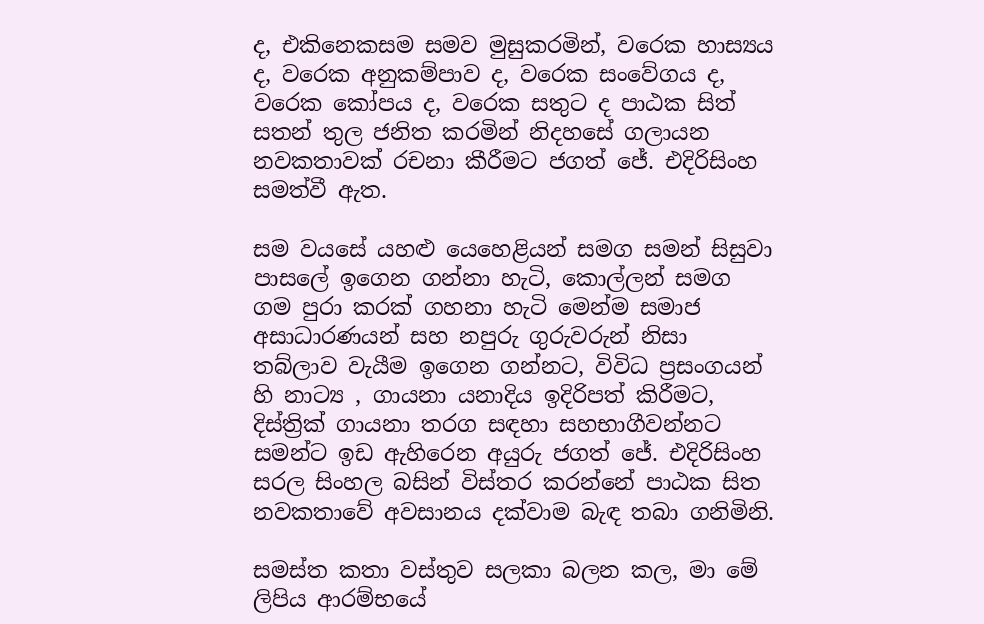ද, එකිනෙකසම සමව මුසුකරමින්, වරෙක හාස්‍යය ද, වරෙක අනුකම්පාව ද, වරෙක සංවේගය ද, වරෙක කෝපය ද, වරෙක සතුට ද පාඨක සිත් සතන් තුල ජනිත කරමින් නිදහසේ ගලායන නවකතාවක් රචනා කීරීමට ජගත් ජේ. එදිරිසිංහ සමත්වී ඇත.

සම වයසේ යහළු යෙහෙළියන් සමග සමන් සිසුවා පාසලේ ඉගෙන ගන්නා හැටි, කොල්ලන් සමග ගම පුරා කරක් ගහනා හැටි මෙන්ම සමාජ අසාධාරණයන් සහ නපුරු ගුරුවරුන් නිසා තබ්ලාව වැයීම ඉගෙන ගන්නට, විවිධ ප්‍රසංගයන් හි නාට්‍ය , ගායනා යනාදිය ඉදිරිපත් කිරීමට, දිස්ත්‍රික් ගායනා තරග සඳහා සහභාගීවන්නට සමන්ට ඉඩ ඇහිරෙන අයුරු ජගත් ජේ. එදිරිසිංහ සරල සිංහල බසින් විස්තර කරන්නේ පාඨක සිත නවකතාවේ අවසානය දක්වාම බැඳ තබා ගනිමිනි.

සමස්ත කතා වස්තුව සලකා බලන කල, මා මේ ලිපිය ආරම්භයේ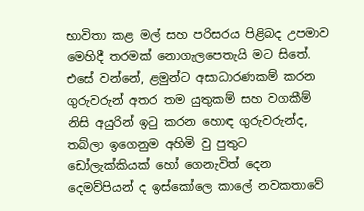භාවිතා කළ මල් සහ පරිසරය පිළිබද උපමාව මෙහිදී තරමක් නොගැලපෙතැයි මට සිතේ. එසේ වන්නේ, ළමුන්ට අසාධාරණකම් කරන ගුරුවරුන් අතර තම යුතුකම් සහ වගකීම් නිසි අයුරින් ඉටු කරන හොඳ ගුරුවරුන්ද, තබ්ලා ඉගෙනුම අහිමි වු පුතුට ඩෝලැක්කියක් හෝ ගෙනැවිත් දෙන දෙමව්පියන් ද ඉස්කෝලෙ කාලේ නවකතාවේ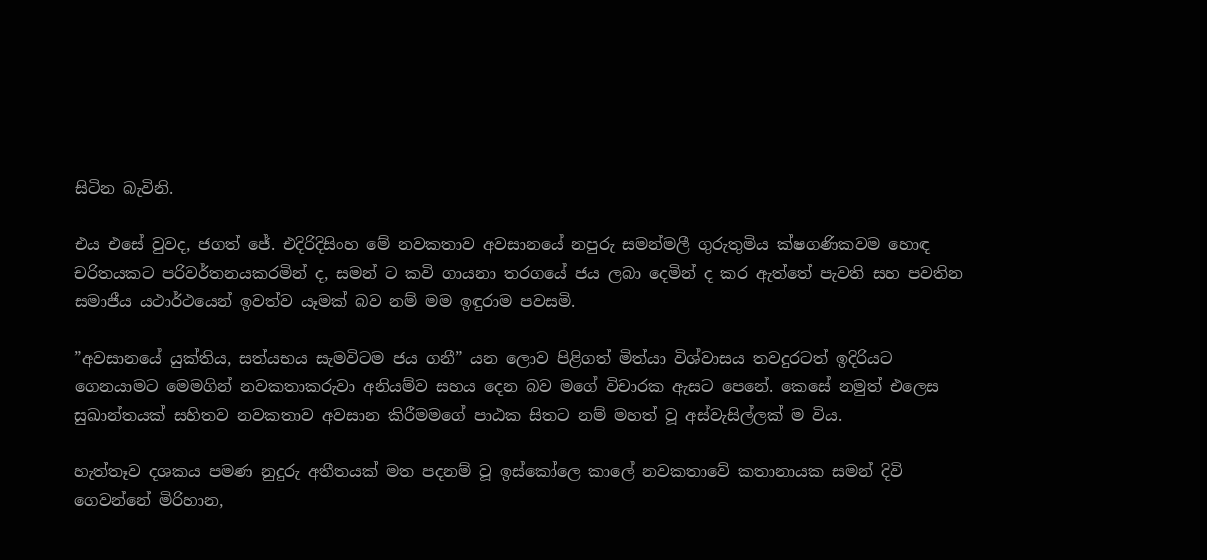සිටින බැවිනි.

එය එසේ වුවද, ජගත් ජේ. එදිරිදිසිංහ මේ නවකතාව අවසානයේ නපුරු සමන්මලී ගුරුතුමිය ක්ෂගණිකවම හොඳ චරිතයකට පරිවර්තනයකරමින් ද, සමන් ට කවි ගායනා තරගයේ ජය ලබා දෙමින් ද කර ඇත්තේ පැවති සහ පවතින සමාජීය යථාර්ථයෙන් ඉවත්ව යෑමක් බව නම් මම ඉඳුරාම පවසමි.

”අවසානයේ යුක්තිය, සත්යභය සැමවිටම ජය ගනී” යන ලොව පිළිගත් මිත්යා විශ්වාසය තවදුරටත් ඉදිරියට ගෙනයාමට මෙමගින් නවකතාකරුවා අනියම්ව සහය දෙන බව මගේ විචාරක ඇසට පෙනේ. කෙසේ නමුත් එලෙස සුඛාන්තයක් සහිතව නවකතාව අවසාන කිරීමමගේ පාඨක සිතට නම් මහත් වූ අස්වැසිල්ලක් ම විය.

හැත්තෑව දශකය පමණ නුදුරු අතීතයක් මත පදනම් වූ ඉස්කෝලෙ කාලේ නවකතාවේ කතානායක සමන් දිවි ගෙවන්නේ මිරිහාන,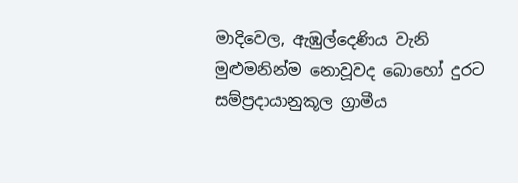මාදිවෙල, ඇඹුල්දෙණිය වැනි මුළුමනින්ම නොවූවද බොහෝ දුරට සම්ප්‍රදායානුකූල ග්‍රාමීය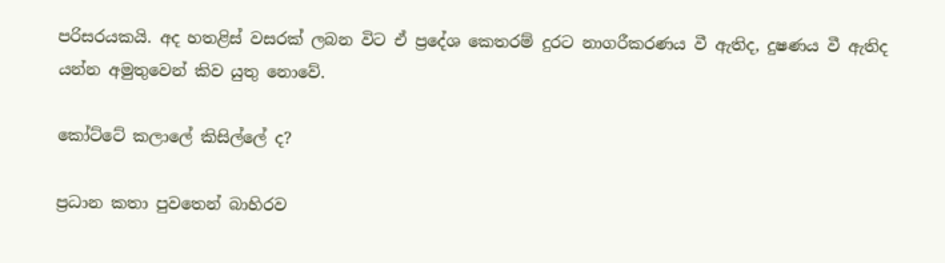පරිසරයකයි. අද හතළිස් වසරක් ලබන විට ඒ ප්‍රදේශ කෙතරම් දුරට නාගරීකරණය වී ඇතිද, දුෂණය වී ඇතිද යන්න අමුතුවෙන් කිව යුතු නොවේ.

කෝට්ටේ කලාලේ කිසිල්ලේ ද?

ප්‍රධාන කතා පුවතෙන් බාහිරව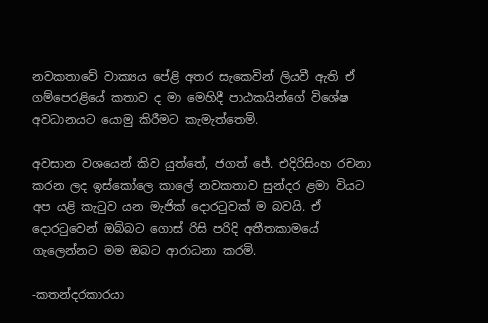නවකතාවේ වාක්‍යය පේළි අතර සැකෙවින් ලියවී ඇති ඒ ගම්පෙරළියේ කතාව ද මා මෙහිදී පාඨකයින්ගේ විශේෂ අවධානයට යොමු කිරීමට කැමැත්තෙමි.

අවසාන වශයෙන් කිව යුත්තේ, ජගත් ජේ. එදිරිසිංහ රචනා කරන ලද ඉස්කෝලෙ කාලේ නවකතාව සුන්දර ළමා වියට අප යළි කැටුව යන මැජික් දොරටුවක් ම බවයි. ඒ දොරටුවෙන් ඔබ්බට ගොස් රිසි පරිදි අතීතකාමයේ ගැලෙන්නට මම ඔබට ආරාධනා කරමි.

-කතන්දරකාරයා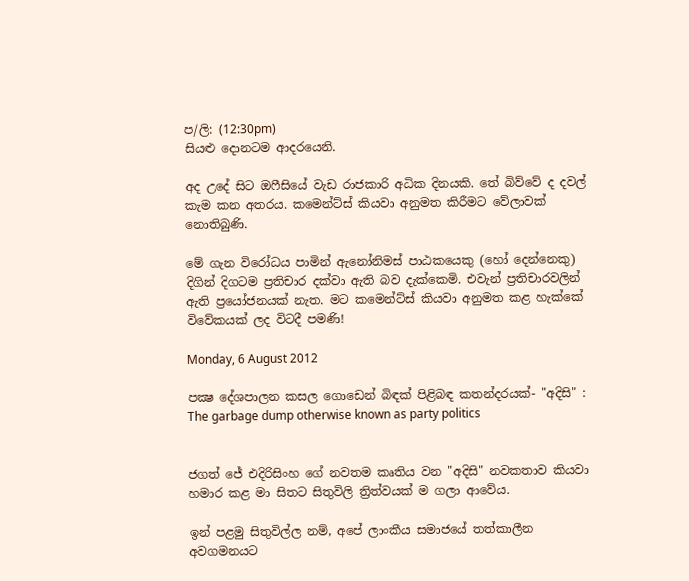ප/ලි: (12:30pm)
සියළු දොනටම ආදරයෙනි.

අද උදේ සිට ඔෆීසියේ වැඩ රාජකාරි අධික දිනයකි. තේ බිව්වේ ද දවල් කැම කන අතරය. කමෙන්ට්ස් කියවා අනුමත කිරීමට වේලාවක් නොතිබුණි.

මේ ගැන විරෝධය පාමින් ඇනෝනිමස් පාඨකයෙකු (හෝ දෙන්නෙකු) දිගින් දිගටම ප්‍රතිචාර දක්වා ඇති බව දැක්කෙමි. එවැන් ප්‍රතිචාරවලින් ඇති ප්‍රයෝජනයක් නැත. මට කමෙන්ට්ස් කියවා අනුමත කළ හැක්කේ විවේකයක් ලද විටදී පමණි!

Monday, 6 August 2012

පක්‍ෂ දේශපාලන කසල ගොඩෙන් බිඳක් පිළිබඳ කතන්දරයක්- "අදිසි" : The garbage dump otherwise known as party politics


ජගත් ජේ එදිරිසිංහ ගේ නවතම කෘතිය වන "අදිසි" නවකතාව කියවා හමාර කළ මා සිතට සිතුවිලි ත්‍රිත්වයක් ම ගලා ආවේය.

ඉන් පළමු සිතුවිල්ල නම්, අපේ ලාංකීය සමාජයේ තත්කාලීන අවගමනයට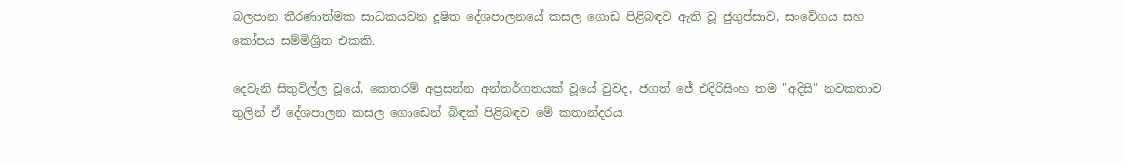බලපාන තීරණාත්මක සාධකයවන දූෂිත දේශපාලනයේ කසල ගොඩ පිළිබඳව ඇති වූ ජුගුප්සාව, සංවේගය සහ කෝපය සම්මිශ්‍රිත එකකි.

දෙවැනි සිතුවිල්ල වූයේ, කෙතරම් අප්‍රසන්න අන්තර්ගතයක් වූයේ වුවද, ජගත් ජේ එදිරිසිංහ තම "අදිසි" නවකතාව තුලින් ඒ දේශපාලන කසල ගොඩෙන් බිඳක් පිළිබඳව මේ කතාන්දරය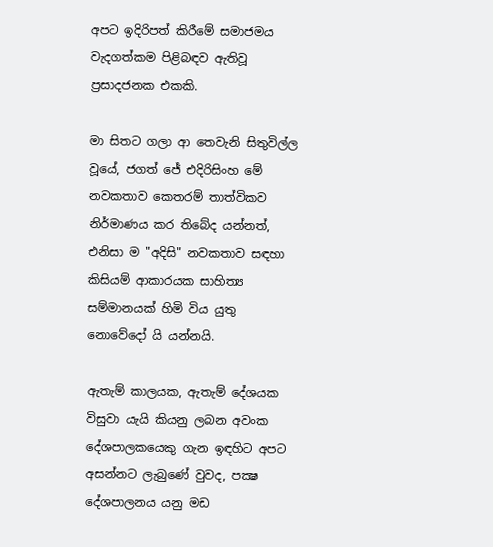අපට ඉදිරිපත් කිරීමේ සමාජමය වැදගත්කම පිළිබඳව ඇතිවූ ප්‍රසාදජනක එකකි.

මා සිතට ගලා ආ තෙවැනි සිතුවිල්ල වූයේ, ජගත් ජේ එදිරිසිංහ මේ නවකතාව කෙතරම් තාත්විකව නිර්මාණය කර තිබේද යන්නත්, එනිසා ම "අදිසි" නවකතාව සඳහා කිසියම් ආකාරයක සාහිත්‍ය සම්මානයක් හිමි විය යුතු නොවේදෝ යි යන්නයි.

ඇතැම් කාලයක, ඇතැම් දේශයක විසුවා යැයි කියනු ලබන අවංක දේශපාලකයෙකු ගැන ඉඳහිට අපට අසන්නට ලැබුණේ වුවද, පක්‍ෂ දේශපාලනය යනු මඩ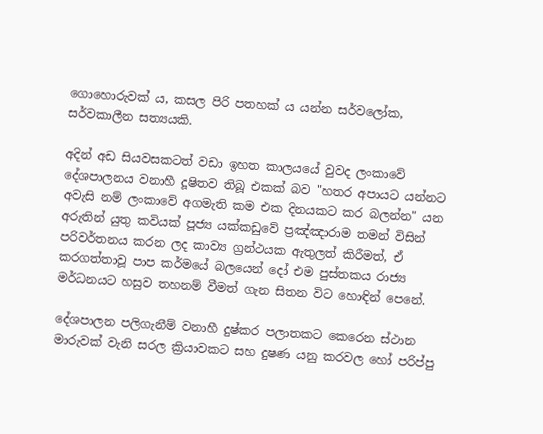ගොහොරුවක් ය, කසල පිරි පතහක් ය යන්න සර්වලෝක, සර්වකාලීන සත්‍යයකි.

අදින් අඩ සියවසකටත් වඩා ඉහත කාලයයේ වුවද ලංකාවේ දේශපාලනය වනාහී දූෂිතව තිබූ එකක් බව "හතර අපායට යන්නට අවැසි නම් ලංකාවේ අගමැති කම එක දිනයකට කර බලන්න" යන අරුතින් යුතු කවියක් පූජ්‍ය යක්කඩුවේ ප්‍රඤ්ඤාරාම තමන් විසින් පරිවර්තනය කරන ලද කාව්‍ය ග්‍රන්ථයක ඇතුලත් කිරීමත්, ඒ කරගත්තාවූ පාප කර්මයේ බලයෙන් දෝ එම පුස්තකය රාජ්‍ය මර්ධනයට හසුව තහනම් වීමත් ගැන සිතන විට හොඳින් පෙනේ.

දේශපාලන පලිගැනීම් වනාහී දුෂ්කර පලාතකට කෙරෙන ස්ථාන මාරුවක් වැනි සරල ක්‍රියාවකට සහ දුෂණ යනු කරවල හෝ පරිප්පු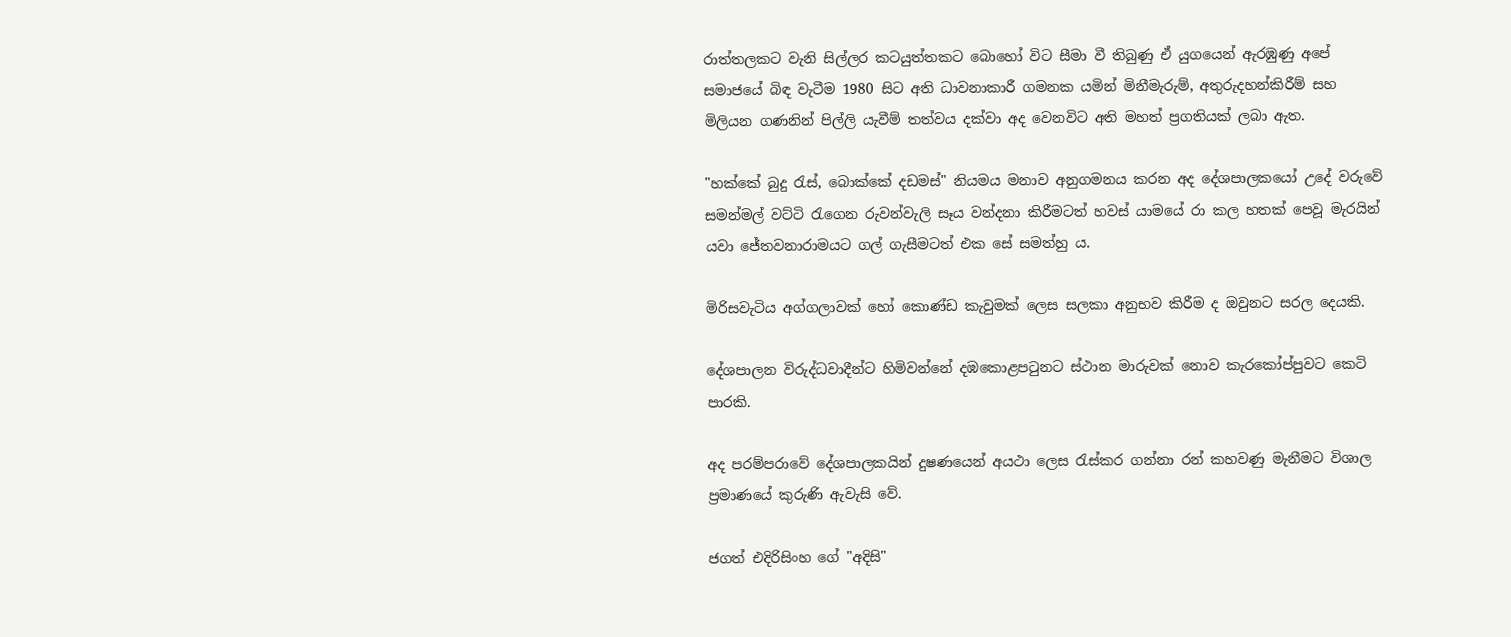රාත්තලකට වැනි සිල්ලර කටයුත්තකට බොහෝ විට සීමා වී තිබුණු ඒ යුගයෙන් ඇරඹුණු අපේ සමාජයේ බිඳ වැටීම 1980 සිට අති ධාවනාකාරී ගමනක යමින් මිනීමැරුම්, අතුරුදහන්කිරීම් සහ මිලියන ගණනින් පිල්ලි යැවීම් තත්වය දක්වා අද වෙනවිට අති මහත් ප්‍රගතියක් ලබා ඇත.

"හක්කේ බුදු රැස්, බොක්කේ දඩමස්" නියමය මනාව අනුගමනය කරන අද දේශපාලකයෝ උදේ වරුවේ සමන්මල් වට්ටි රැගෙන රුවන්වැලි සෑය වන්දනා කිරීමටත් හවස් යාමයේ රා කල හතක් පෙවූ මැරයින් යවා ජේතවනාරාමයට ගල් ගැසීමටත් එක සේ සමත්හු ය.

මිරිසවැටිය අග්ගලාවක් හෝ කොණ්ඩ කැවුමක් ලෙස සලකා අනුභව කිරීම ද ඔවුනට සරල දෙයකි.

දේශපාලන විරුද්ධවාදීන්ට හිමිවන්නේ දඹකොළපටුනට ස්ථාන මාරුවක් නොව කැරකෝප්පුවට කෙටි පාරකි.

අද පරම්පරාවේ දේශපාලකයින් දුෂණයෙන් අයථා ලෙස රැස්කර ගන්නා රන් කහවණු මැනීමට විශාල ප්‍රමාණයේ කුරුණි ඇවැසි වේ.

ජගත් එදිරිසිංහ ගේ "අදිසි"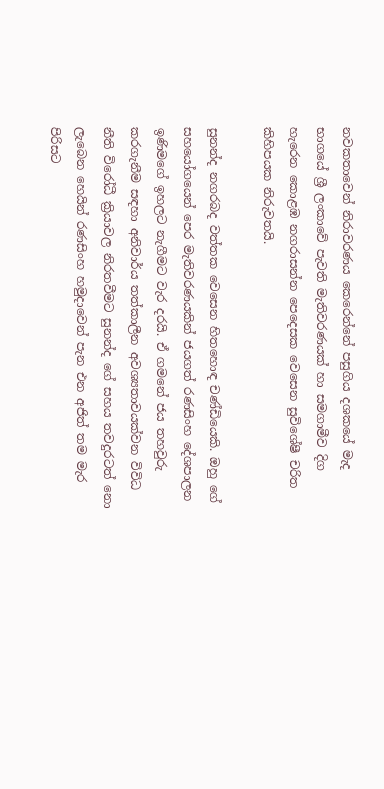නවකතාවෙන් නිරාවරණය කෙරෙන්නේ පසුගිය දශකයේ මැද භාගයේ ශ්‍රී ලංකාවේ පැවති මැතිවරණයක් හා සමගාමීව දිග හැරෙන කොළඹ නගරාසන්න පෙදෙසක වෙසෙන සුවිශේෂී චරිත කිහිපයක නිරුවතයි.

සුනන්ද නගරබද වත්තක වෙසෙන හිතහොඳ චණ්ඩියෙකි. ඔහු ගේ සහයෝගයෙන් පෙර මැතිවරණයකින් ජයගත් රණසිංහ දේශපාලන ඉණිමගේ ඉහලට නැගීමට වැර දරයි. ඒ ගමනේ ජය තහවුරු කරගැනීම සඳහා අනිවාර්ය තත්කාලීන අවශ්‍යතාවයක්වන විවිධ නීති විරෝධී ක්‍රියාවල නිරතවීමට සුනන්ද ගේ සහය තවදුරටත් නො ලැබෙන හෙයින් රණසිංහ හමුදාවෙන් පැන එන අජිත් තම මැර පිරිසට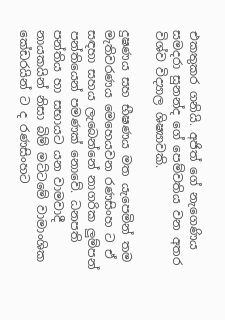එකතුකර ගනියි. අජිත් ගේ නැගෙණිය සමදරා සුනන්ද ගේ පෙම්වතිය වන අතර විශ්ව විද්‍යාල ශිෂ්‍යාවකි.

දුෂණය සහ භීෂණය මත යැපෙමින් තම මැතිවරණය මෙහෙයවන රණසිංහ ට ඒ සඳහා සහය ලැබෙන්නේ නාගරික ලුම්පන් පන්තියෙන් පමණක් නොවේ. ධනපති පන්තිය හා සභායට යන වාමවාදී නායකයින් නිසා බිම් මට්ටමේ වාමාංශික කේඩරයින් ට ද රණසිංහට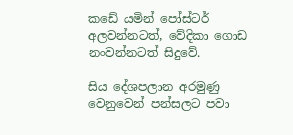කඩේ යමින් පෝස්ටර් අලවන්නටත්, වේදිකා ගොඩ නංවන්නටත් සිදුවේ.

සිය දේශපලාන අරමුණු වෙනුවෙන් පන්සලට පවා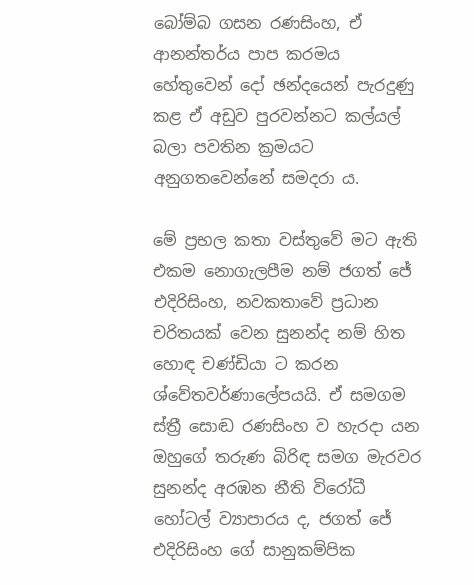බෝම්බ ගසන රණසිංහ, ඒ ආනන්තර්ය පාප කරමය හේතුවෙන් දෝ ඡන්දයෙන් පැරදුණු කළ ඒ අඩුව පුරවන්නට කල්යල් බලා පවතින ක්‍රමයට අනුගතවෙන්නේ සමදරා ය.

මේ ප්‍රභල කතා වස්තුවේ මට ඇති එකම නොගැලපීම නම් ජගත් ජේ එදිරිසිංහ, නවකතාවේ ප්‍රධාන චරිතයක් වෙන සුනන්ද නම් හිත හොඳ චණ්ඩියා ට කරන ශ්වේතවර්ණාලේපයයි. ඒ සමගම ස්ත්‍රී සොඬ රණසිංහ ව හැරදා යන ඔහුගේ තරුණ බිරිඳ සමග මැරවර සුනන්ද අරඹන නීති විරෝධී හෝටල් ව්‍යාපාරය ද, ජගත් ජේ එදිරිසිංහ ගේ සානුකම්පික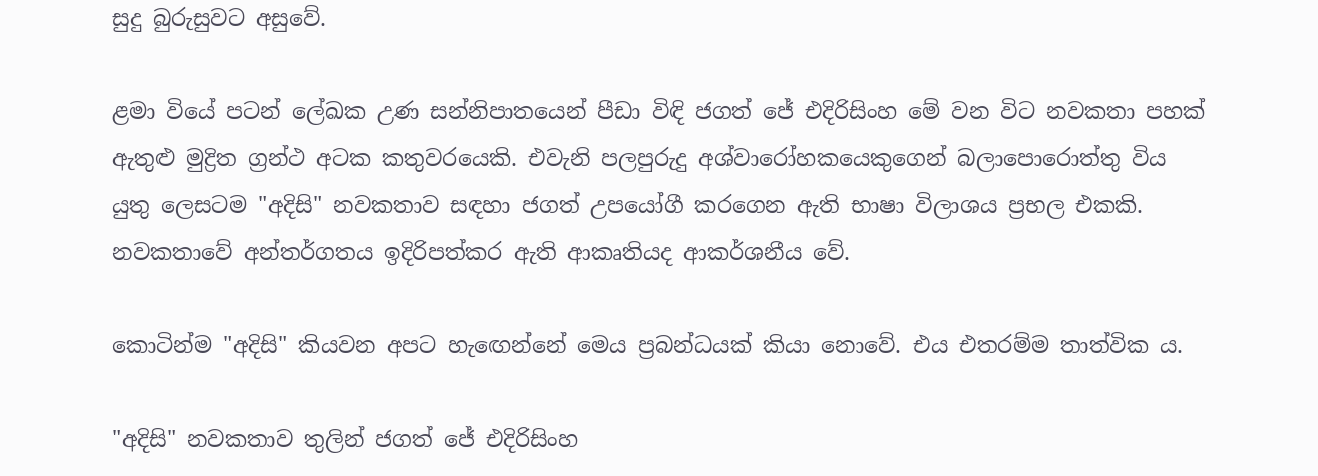සුදු බුරුසුවට අසුවේ.

ළමා වියේ පටන් ලේඛක උණ සන්නිපාතයෙන් පීඩා විඳි ජගත් ජේ එදිරිසිංහ මේ වන විට නවකතා පහක් ඇතුළු මුද්‍රිත ග්‍රන්ථ අටක කතුවරයෙකි. එවැනි පලපුරුදු අශ්වාරෝහකයෙකුගෙන් බලාපොරොත්තු විය යුතු ලෙසටම "අදිසි" නවකතාව සඳහා ජගත් උපයෝගී කරගෙන ඇති භාෂා විලාශය ප්‍රභල එකකි. නවකතාවේ අන්තර්ගතය ඉදිරිපත්කර ඇති ආකෘතියද ආකර්ශනීය වේ.

කොටින්ම "අදිසි" කියවන අපට හැඟෙන්නේ මෙය ප්‍රබන්ධයක් කියා නොවේ. එය එතරම්ම තාත්වික ය.

"අදිසි" නවකතාව තුලින් ජගත් ජේ එදිරිසිංහ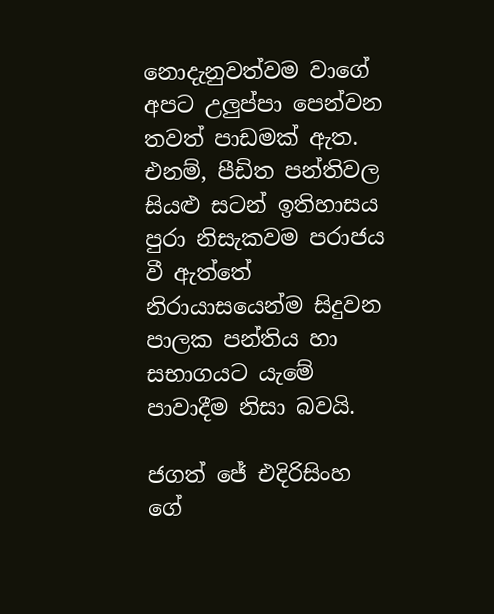නොදැනුවත්වම වාගේ අපට උලුප්පා පෙන්වන තවත් පාඩමක් ඇත. එනම්, පීඩිත පන්තිවල සියළු සටන් ඉතිහාසය පුරා නිසැකවම පරාජය වී ඇත්තේ නිරායාසයෙන්ම සිදුවන පාලක පන්තිය හා සභාගයට යැමේ පාවාදීම නිසා බවයි.

ජගත් ජේ එදිරිසිංහ ගේ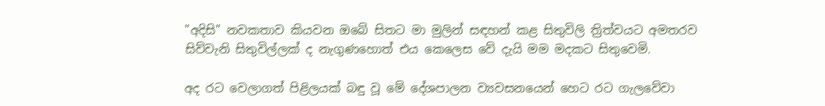"අදිසි" නවකතාව කියවන ඔබේ සිතට මා මුලින් සඳහන් කළ සිතුවිලි ත්‍රිත්වයට අමතරව සිව්වැනි සිතුවිල්ලක් ද නැගුණහොත් එය කෙලෙස වේ දැයි මම මදකට සිතුවෙමි.

අද රට වෙලාගත් පිළිලයක් බඳු වූ මේ දේශපාලන ව්‍යවසනයෙන් හෙට රට ගැලවේවා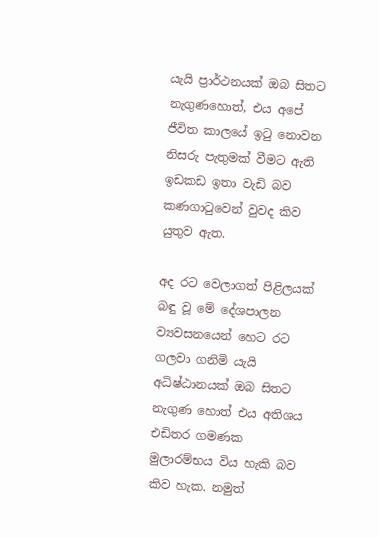යැයි ප්‍රාර්ථනයක් ඔබ සිතට නැගුණහොත්, එය අපේ ජීවිත කාලයේ ඉටු නොවන නිසරු පැතුමක් වීමට ඇති ඉඩකඩ ඉතා වැඩි බව කණගාටුවෙන් වුවද කිව යුතුව ඇත.

අද රට වෙලාගත් පිළිලයක් බඳු වූ මේ දේශපාලන ව්‍යවසනයෙන් හෙට රට ගලවා ගනිමි යැයි අධිෂ්ඨානයක් ඔබ සිතට නැගුණ හොත් එය අතිශය එඩිතර ගමණක මුලාරම්භය විය හැකි බව කිව හැක. නමුත්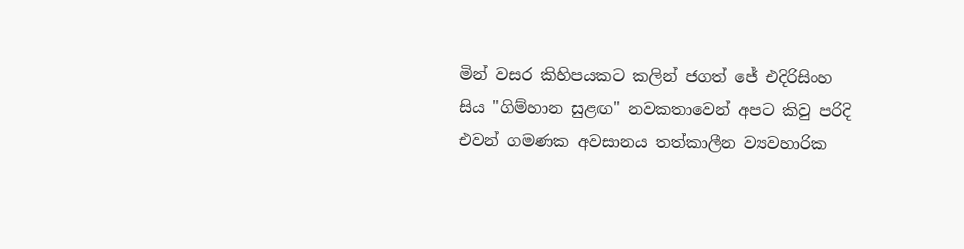මින් වසර කිහිපයකට කලින් ජගත් ජේ එදිරිසිංහ සිය "ගිම්හාන සුළඟ" නවකතාවෙන් අපට කිවු පරිදි එවන් ගමණක අවසානය තත්කාලීන ව්‍යවහාරික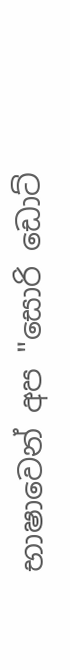භාෂාවෙන් අප "සොරි ඩොට්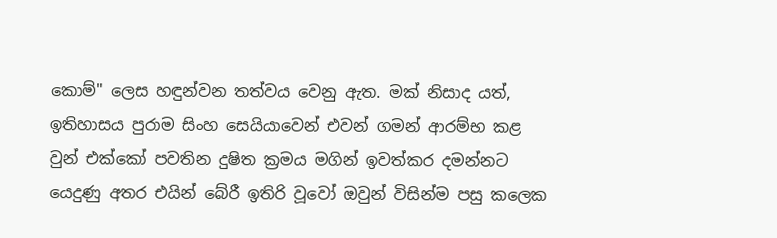කොම්" ලෙස හඳුන්වන තත්වය වෙනු ඇත. මක් නිසාද යත්, ඉතිහාසය පුරාම සිංහ සෙයියාවෙන් එවන් ගමන් ආරම්භ කළ වුන් එක්කෝ පවතින දුෂිත ක්‍රමය මගින් ඉවත්කර දමන්නට යෙදුණු අතර එයින් බේරී ඉතිරි වූවෝ ඔවුන් විසින්ම පසු කලෙක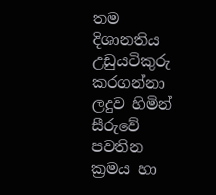තම දිශානතිය උඩුයටිකුරු කරගන්නා ලදුව හිමින් සීරුවේ පවතින ක්‍රමය හා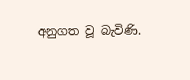අනුගත වූ බැවිණි.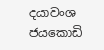දයාවංශ ජයකොඩි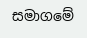සමාගමේ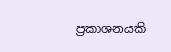ප්‍රකාශනයකි